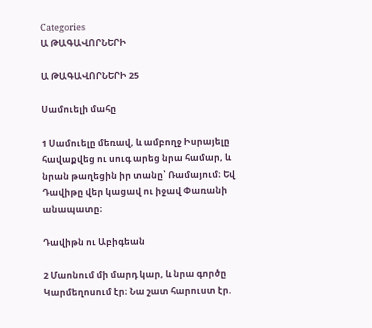Categories
Ա ԹԱԳԱՎՈՐՆԵՐԻ

Ա ԹԱԳԱՎՈՐՆԵՐԻ 25

Սամուելի մահը

1 Սամուելը մեռավ, և ամբողջ Իսրայելը հավաքվեց ու սուգ արեց նրա համար, և նրան թաղեցին իր տանը՝ Ռամայում։ Եվ Դավիթը վեր կացավ ու իջավ Փառանի անապատը։

Դավիթն ու Աբիգեան

2 Մաոնում մի մարդ կար, և նրա գործը Կարմեղոսում էր։ Նա շատ հարուստ էր.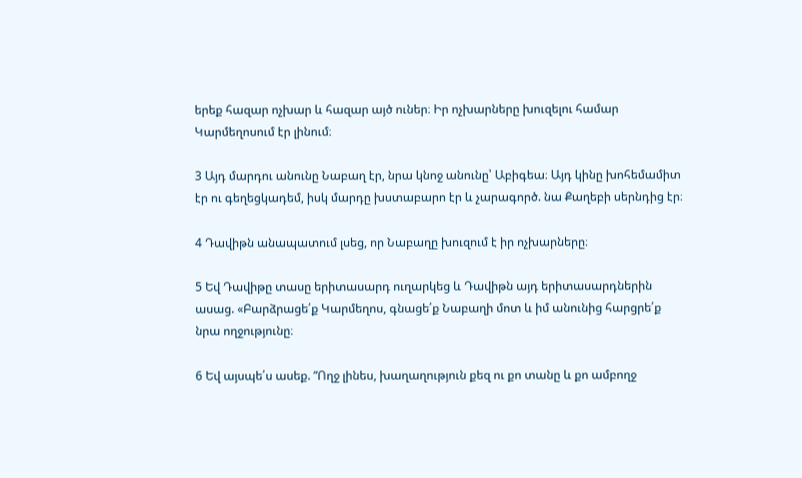երեք հազար ոչխար և հազար այծ ուներ։ Իր ոչխարները խուզելու համար Կարմեղոսում էր լինում։

3 Այդ մարդու անունը Նաբաղ էր, նրա կնոջ անունը՝ Աբիգեա։ Այդ կինը խոհեմամիտ էր ու գեղեցկադեմ, իսկ մարդը խստաբարո էր և չարագործ. նա Քաղեբի սերնդից էր։

4 Դավիթն անապատում լսեց, որ Նաբաղը խուզում է իր ոչխարները։

5 Եվ Դավիթը տասը երիտասարդ ուղարկեց և Դավիթն այդ երիտասարդներին ասաց. «Բարձրացե՛ք Կարմեղոս, գնացե՛ք Նաբաղի մոտ և իմ անունից հարցրե՛ք նրա ողջությունը։

6 Եվ այսպե՛ս ասեք. “Ողջ լինես, խաղաղություն քեզ ու քո տանը և քո ամբողջ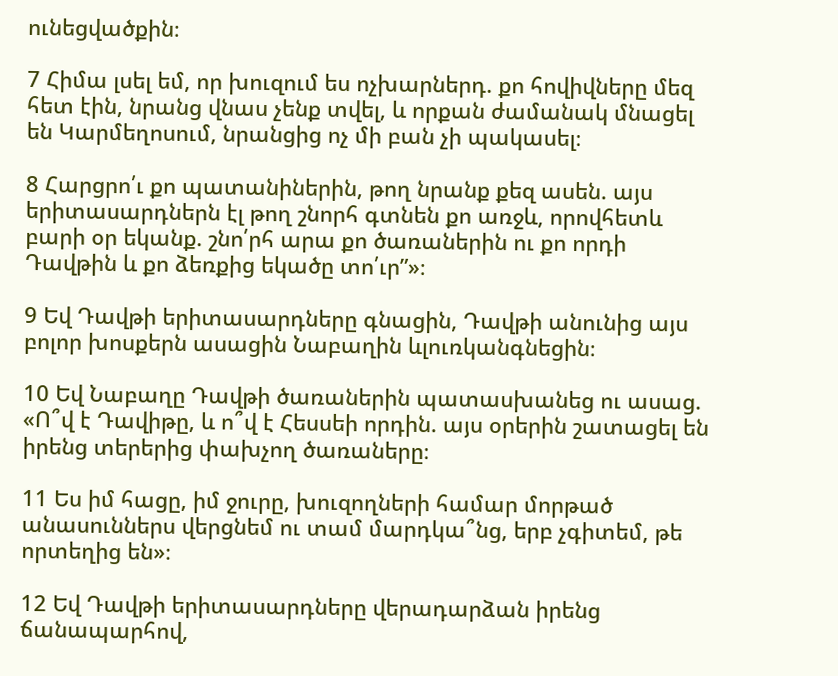ունեցվածքին։

7 Հիմա լսել եմ, որ խուզում ես ոչխարներդ. քո հովիվները մեզ հետ էին, նրանց վնաս չենք տվել, և որքան ժամանակ մնացել են Կարմեղոսում, նրանցից ոչ մի բան չի պակասել։

8 Հարցրո՛ւ քո պատանիներին, թող նրանք քեզ ասեն. այս երիտասարդներն էլ թող շնորհ գտնեն քո առջև, որովհետև բարի օր եկանք. շնո՛րհ արա քո ծառաներին ու քո որդի Դավթին և քո ձեռքից եկածը տո՛ւր”»։

9 Եվ Դավթի երիտասարդները գնացին, Դավթի անունից այս բոլոր խոսքերն ասացին Նաբաղին ևլուռկանգնեցին։

10 Եվ Նաբաղը Դավթի ծառաներին պատասխանեց ու ասաց. «Ո՞վ է Դավիթը, և ո՞վ է Հեսսեի որդին. այս օրերին շատացել են իրենց տերերից փախչող ծառաները։

11 Ես իմ հացը, իմ ջուրը, խուզողների համար մորթած անասուններս վերցնեմ ու տամ մարդկա՞նց, երբ չգիտեմ, թե որտեղից են»։

12 Եվ Դավթի երիտասարդները վերադարձան իրենց ճանապարհով,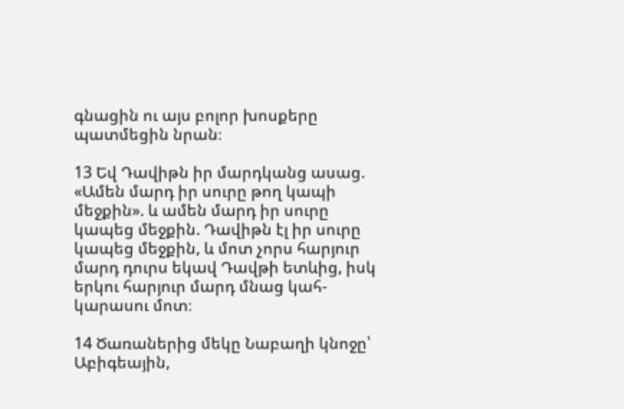գնացին ու այս բոլոր խոսքերը պատմեցին նրան։

13 Եվ Դավիթն իր մարդկանց ասաց. «Ամեն մարդ իր սուրը թող կապի մեջքին». և ամեն մարդ իր սուրը կապեց մեջքին. Դավիթն էլ իր սուրը կապեց մեջքին, և մոտ չորս հարյուր մարդ դուրս եկավ Դավթի ետևից, իսկ երկու հարյուր մարդ մնաց կահ-կարասու մոտ։

14 Ծառաներից մեկը Նաբաղի կնոջը՝ Աբիգեային,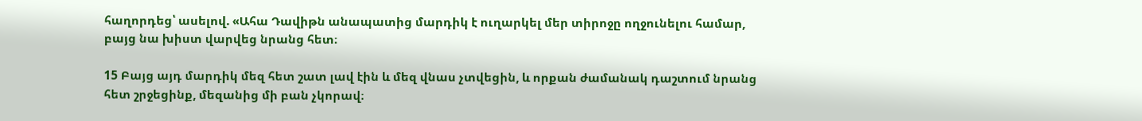հաղորդեց՝ ասելով. «Ահա Դավիթն անապատից մարդիկ է ուղարկել մեր տիրոջը ողջունելու համար, բայց նա խիստ վարվեց նրանց հետ։

15 Բայց այդ մարդիկ մեզ հետ շատ լավ էին և մեզ վնաս չտվեցին, և որքան ժամանակ դաշտում նրանց հետ շրջեցինք, մեզանից մի բան չկորավ։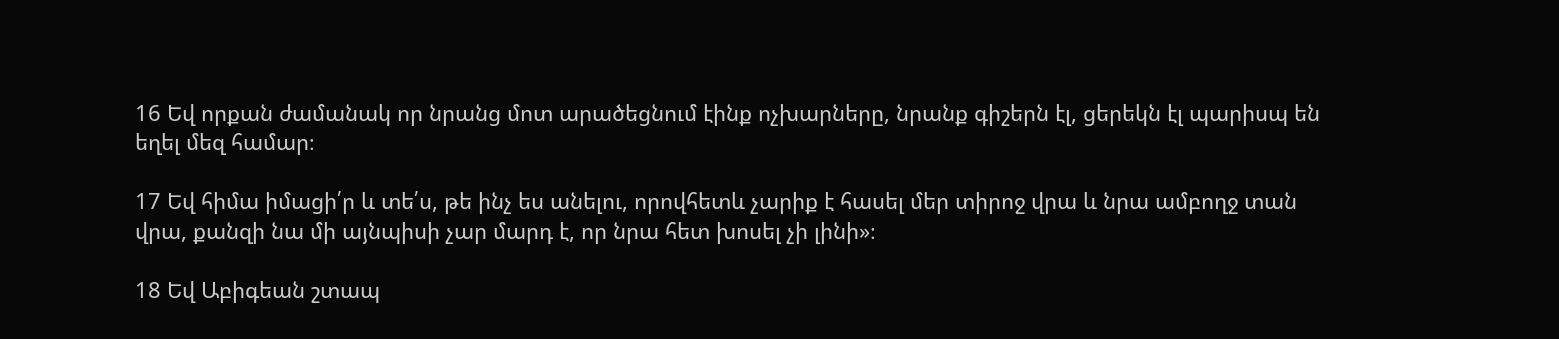16 Եվ որքան ժամանակ որ նրանց մոտ արածեցնում էինք ոչխարները, նրանք գիշերն էլ, ցերեկն էլ պարիսպ են եղել մեզ համար։

17 Եվ հիմա իմացի՛ր և տե՛ս, թե ինչ ես անելու, որովհետև չարիք է հասել մեր տիրոջ վրա և նրա ամբողջ տան վրա, քանզի նա մի այնպիսի չար մարդ է, որ նրա հետ խոսել չի լինի»։

18 Եվ Աբիգեան շտապ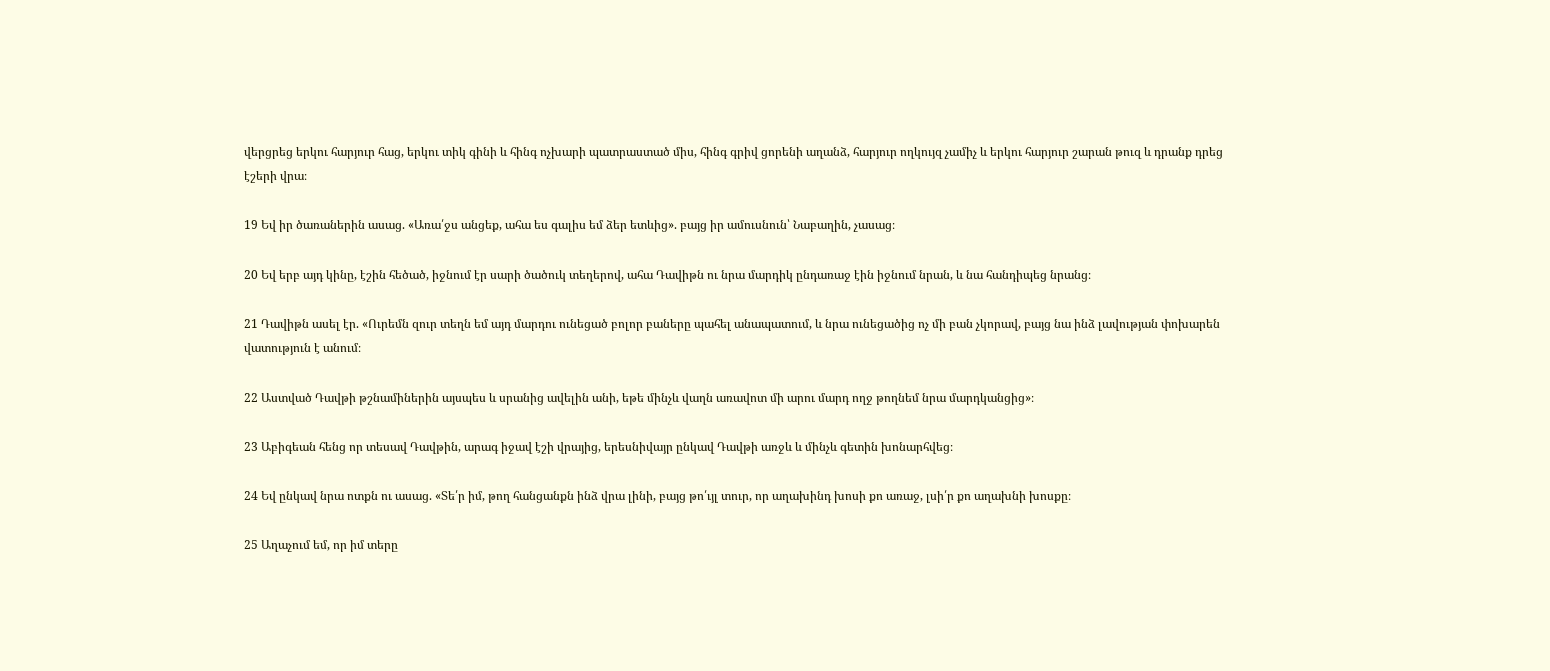վերցրեց երկու հարյուր հաց, երկու տիկ գինի և հինգ ոչխարի պատրաստած միս, հինգ գրիվ ցորենի աղանձ, հարյուր ողկույզ չամիչ և երկու հարյուր շարան թուզ և դրանք դրեց էշերի վրա։

19 Եվ իր ծառաներին ասաց. «Առա՛ջս անցեք, ահա ես գալիս եմ ձեր ետևից». բայց իր ամուսնուն՝ Նաբաղին, չասաց։

20 Եվ երբ այդ կինը, էշին հեծած, իջնում էր սարի ծածուկ տեղերով, ահա Դավիթն ու նրա մարդիկ ընդառաջ էին իջնում նրան, և նա հանդիպեց նրանց։

21 Դավիթն ասել էր. «Ուրեմն զուր տեղն եմ այդ մարդու ունեցած բոլոր բաները պահել անապատում, և նրա ունեցածից ոչ մի բան չկորավ, բայց նա ինձ լավության փոխարեն վատություն է անում։

22 Աստված Դավթի թշնամիներին այսպես և սրանից ավելին անի, եթե մինչև վաղն առավոտ մի արու մարդ ողջ թողնեմ նրա մարդկանցից»։

23 Աբիգեան հենց որ տեսավ Դավթին, արագ իջավ էշի վրայից, երեսնիվայր ընկավ Դավթի առջև և մինչև գետին խոնարհվեց։

24 Եվ ընկավ նրա ոտքն ու ասաց. «Տե՛ր իմ, թող հանցանքն ինձ վրա լինի, բայց թո՛ւյլ տուր, որ աղախինդ խոսի քո առաջ, լսի՛ր քո աղախնի խոսքը։

25 Աղաչում եմ, որ իմ տերը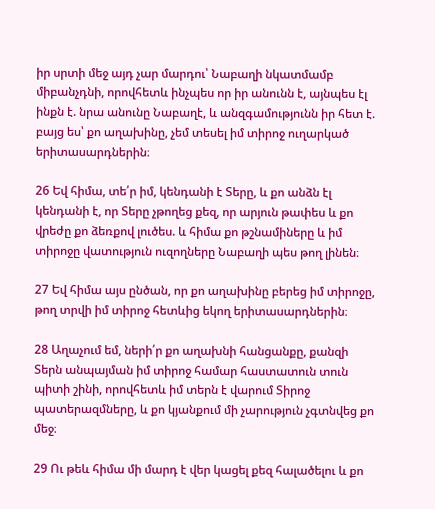իր սրտի մեջ այդ չար մարդու՝ Նաբաղի նկատմամբ միբանչդնի, որովհետև ինչպես որ իր անունն է, այնպես էլ ինքն է. նրա անունը Նաբաղէ, և անզգամությունն իր հետ է. բայց ես՝ քո աղախինը, չեմ տեսել իմ տիրոջ ուղարկած երիտասարդներին։

26 Եվ հիմա, տե՛ր իմ, կենդանի է Տերը, և քո անձն էլ կենդանի է, որ Տերը չթողեց քեզ, որ արյուն թափես և քո վրեժը քո ձեռքով լուծես. և հիմա քո թշնամիները և իմ տիրոջը վատություն ուզողները Նաբաղի պես թող լինեն։

27 Եվ հիմա այս ընծան, որ քո աղախինը բերեց իմ տիրոջը, թող տրվի իմ տիրոջ հետևից եկող երիտասարդներին։

28 Աղաչում եմ, ների՛ր քո աղախնի հանցանքը, քանզի Տերն անպայման իմ տիրոջ համար հաստատուն տուն պիտի շինի, որովհետև իմ տերն է վարում Տիրոջ պատերազմները, և քո կյանքում մի չարություն չգտնվեց քո մեջ։

29 Ու թեև հիմա մի մարդ է վեր կացել քեզ հալածելու և քո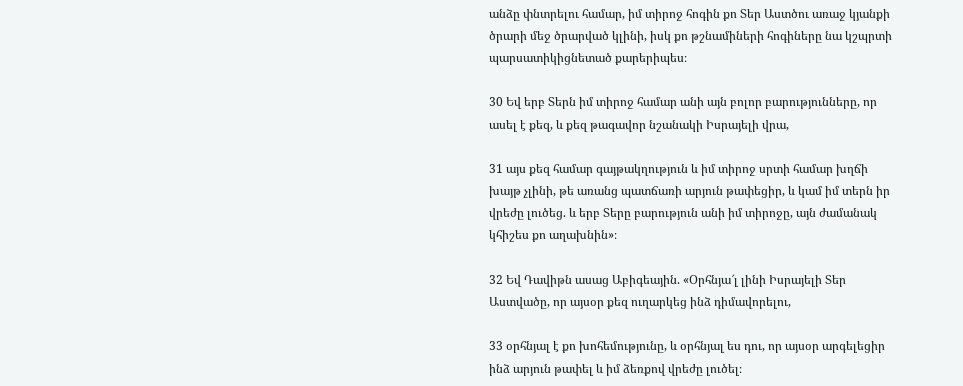անձը փնտրելու համար, իմ տիրոջ հոգին քո Տեր Աստծու առաջ կյանքի ծրարի մեջ ծրարված կլինի, իսկ քո թշնամիների հոգիները նա կշպրտի պարսատիկիցնետած քարերիպես։

30 Եվ երբ Տերն իմ տիրոջ համար անի այն բոլոր բարությունները, որ ասել է քեզ, և քեզ թագավոր նշանակի Իսրայելի վրա,

31 այս քեզ համար գայթակղություն և իմ տիրոջ սրտի համար խղճի խայթ չլինի, թե առանց պատճառի արյուն թափեցիր, և կամ իմ տերն իր վրեժը լուծեց. և երբ Տերը բարություն անի իմ տիրոջը, այն ժամանակ կհիշես քո աղախնին»։

32 Եվ Դավիթն ասաց Աբիգեային. «Օրհնյա՜լ լինի Իսրայելի Տեր Աստվածը, որ այսօր քեզ ուղարկեց ինձ դիմավորելու,

33 օրհնյալ է քո խոհեմությունը, և օրհնյալ ես դու, որ այսօր արգելեցիր ինձ արյուն թափել և իմ ձեռքով վրեժը լուծել։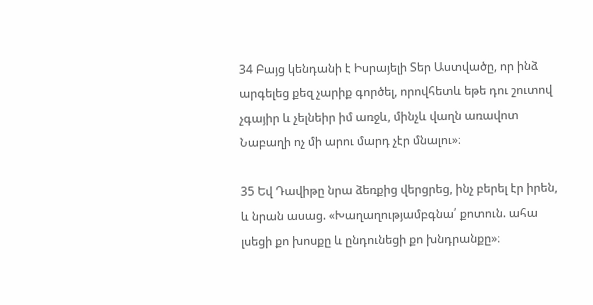34 Բայց կենդանի է Իսրայելի Տեր Աստվածը, որ ինձ արգելեց քեզ չարիք գործել, որովհետև եթե դու շուտով չգայիր և չելնեիր իմ առջև, մինչև վաղն առավոտ Նաբաղի ոչ մի արու մարդ չէր մնալու»։

35 Եվ Դավիթը նրա ձեռքից վերցրեց, ինչ բերել էր իրեն, և նրան ասաց. «Խաղաղությամբգնա՛ քոտուն. ահա լսեցի քո խոսքը և ընդունեցի քո խնդրանքը»։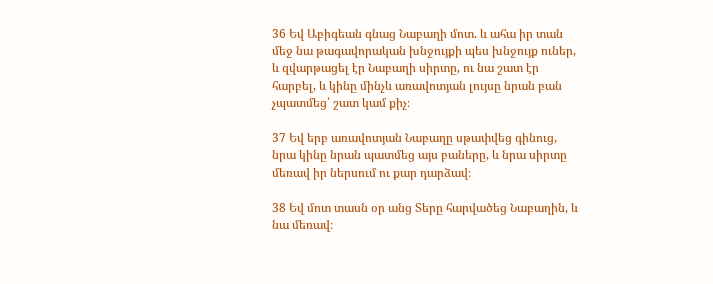36 Եվ Աբիգեան գնաց Նաբաղի մոտ. և ահա իր տան մեջ նա թագավորական խնջույքի պես խնջույք ուներ, և զվարթացել էր Նաբաղի սիրտը, ու նա շատ էր հարբել, և կինը մինչև առավոտյան լույսը նրան բան չպատմեց՝ շատ կամ քիչ։

37 Եվ երբ առավոտյան Նաբաղը սթափվեց գինուց, նրա կինը նրան պատմեց այս բաները, և նրա սիրտը մեռավ իր ներսում ու քար դարձավ։

38 Եվ մոտ տասն օր անց Տերը հարվածեց Նաբաղին, և նա մեռավ։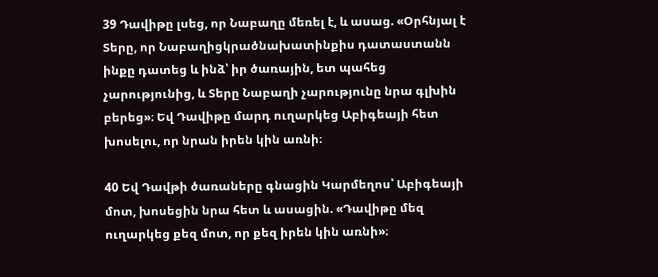39 Դավիթը լսեց, որ Նաբաղը մեռել է, և ասաց. «Օրհնյալ է Տերը, որ Նաբաղիցկրածնախատինքիս դատաստանն ինքը դատեց և ինձ՝ իր ծառային, ետ պահեց չարությունից, և Տերը Նաբաղի չարությունը նրա գլխին բերեց»։ Եվ Դավիթը մարդ ուղարկեց Աբիգեայի հետ խոսելու, որ նրան իրեն կին առնի։

40 Եվ Դավթի ծառաները գնացին Կարմեղոս՝ Աբիգեայի մոտ, խոսեցին նրա հետ և ասացին. «Դավիթը մեզ ուղարկեց քեզ մոտ, որ քեզ իրեն կին առնի»։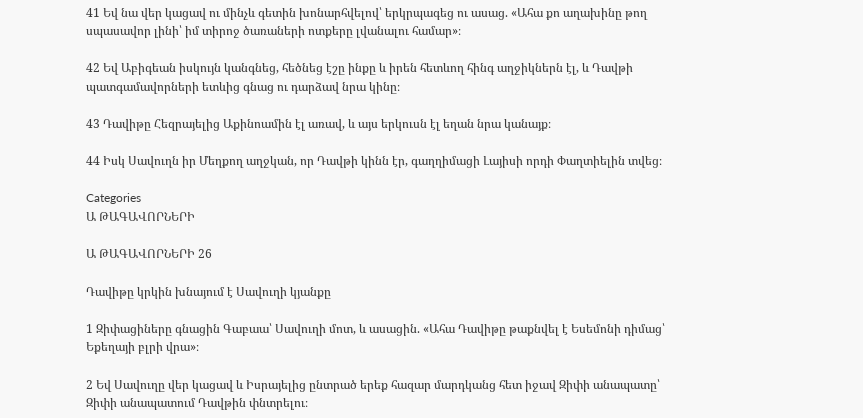41 Եվ նա վեր կացավ ու մինչև գետին խոնարհվելով՝ երկրպագեց ու ասաց. «Ահա քո աղախինը թող սպասավոր լինի՝ իմ տիրոջ ծառաների ոտքերը լվանալու համար»։

42 Եվ Աբիգեան իսկույն կանգնեց, հեծնեց էշը ինքը և իրեն հետևող հինգ աղջիկներն էլ, և Դավթի պատգամավորների ետևից գնաց ու դարձավ նրա կինը։

43 Դավիթը Հեզրայելից Աքինոամին էլ առավ, և այս երկուսն էլ եղան նրա կանայք։

44 Իսկ Սավուղն իր Մեղքող աղջկան, որ Դավթի կինն էր, գաղղիմացի Լայիսի որդի Փաղտիելին տվեց։

Categories
Ա ԹԱԳԱՎՈՐՆԵՐԻ

Ա ԹԱԳԱՎՈՐՆԵՐԻ 26

Դավիթը կրկին խնայում է Սավուղի կյանքը

1 Զիփացիները գնացին Գաբաա՝ Սավուղի մոտ, և ասացին. «Ահա Դավիթը թաքնվել է Եսեմոնի դիմաց՝ Եքեղայի բլրի վրա»։

2 Եվ Սավուղը վեր կացավ և Իսրայելից ընտրած երեք հազար մարդկանց հետ իջավ Զիփի անապատը՝ Զիփի անապատում Դավթին փնտրելու։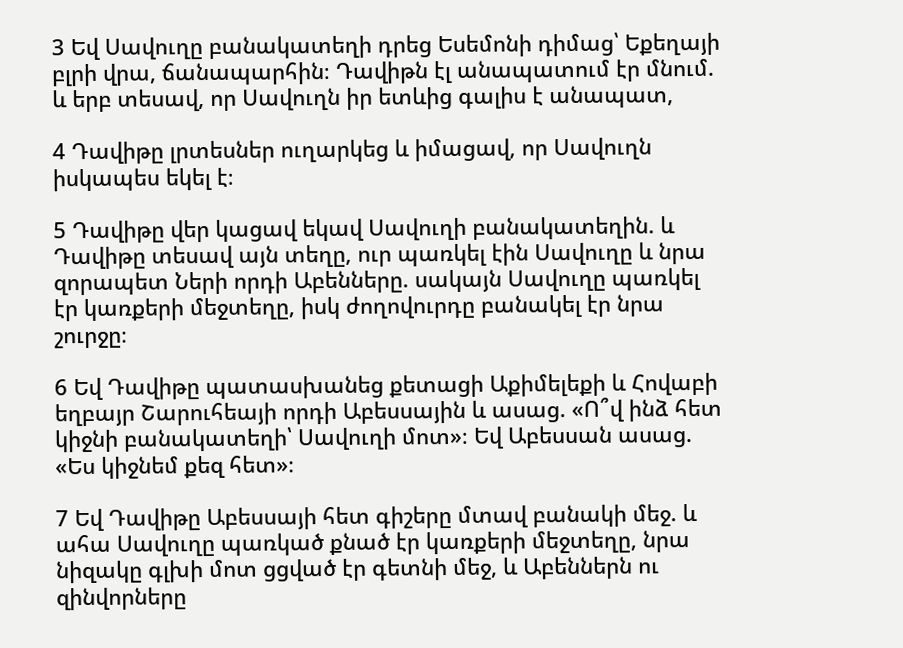3 Եվ Սավուղը բանակատեղի դրեց Եսեմոնի դիմաց՝ Եքեղայի բլրի վրա, ճանապարհին։ Դավիթն էլ անապատում էր մնում. և երբ տեսավ, որ Սավուղն իր ետևից գալիս է անապատ,

4 Դավիթը լրտեսներ ուղարկեց և իմացավ, որ Սավուղն իսկապես եկել է։

5 Դավիթը վեր կացավ եկավ Սավուղի բանակատեղին. և Դավիթը տեսավ այն տեղը, ուր պառկել էին Սավուղը և նրա զորապետ Ների որդի Աբենները. սակայն Սավուղը պառկել էր կառքերի մեջտեղը, իսկ ժողովուրդը բանակել էր նրա շուրջը։

6 Եվ Դավիթը պատասխանեց քետացի Աքիմելեքի և Հովաբի եղբայր Շարուհեայի որդի Աբեսսային և ասաց. «Ո՞վ ինձ հետ կիջնի բանակատեղի՝ Սավուղի մոտ»։ Եվ Աբեսսան ասաց. «Ես կիջնեմ քեզ հետ»։

7 Եվ Դավիթը Աբեսսայի հետ գիշերը մտավ բանակի մեջ. և ահա Սավուղը պառկած քնած էր կառքերի մեջտեղը, նրա նիզակը գլխի մոտ ցցված էր գետնի մեջ, և Աբեններն ու զինվորները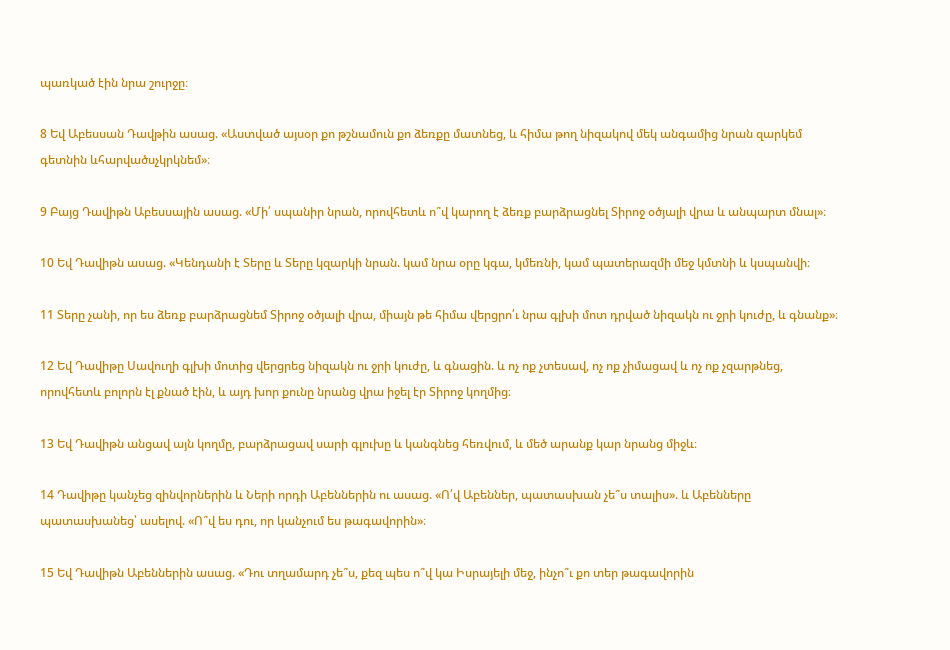պառկած էին նրա շուրջը։

8 Եվ Աբեսսան Դավթին ասաց. «Աստված այսօր քո թշնամուն քո ձեռքը մատնեց, և հիմա թող նիզակով մեկ անգամից նրան զարկեմ գետնին ևհարվածսչկրկնեմ»։

9 Բայց Դավիթն Աբեսսային ասաց. «Մի՛ սպանիր նրան, որովհետև ո՞վ կարող է ձեռք բարձրացնել Տիրոջ օծյալի վրա և անպարտ մնալ»։

10 Եվ Դավիթն ասաց. «Կենդանի է Տերը և Տերը կզարկի նրան. կամ նրա օրը կգա, կմեռնի, կամ պատերազմի մեջ կմտնի և կսպանվի։

11 Տերը չանի, որ ես ձեռք բարձրացնեմ Տիրոջ օծյալի վրա, միայն թե հիմա վերցրո՛ւ նրա գլխի մոտ դրված նիզակն ու ջրի կուժը, և գնանք»։

12 Եվ Դավիթը Սավուղի գլխի մոտից վերցրեց նիզակն ու ջրի կուժը, և գնացին. և ոչ ոք չտեսավ, ոչ ոք չիմացավ և ոչ ոք չզարթնեց, որովհետև բոլորն էլ քնած էին, և այդ խոր քունը նրանց վրա իջել էր Տիրոջ կողմից։

13 Եվ Դավիթն անցավ այն կողմը, բարձրացավ սարի գլուխը և կանգնեց հեռվում, և մեծ արանք կար նրանց միջև։

14 Դավիթը կանչեց զինվորներին և Ների որդի Աբեններին ու ասաց. «Ո՛վ Աբեններ, պատասխան չե՞ս տալիս». և Աբենները պատասխանեց՝ ասելով. «Ո՞վ ես դու, որ կանչում ես թագավորին»։

15 Եվ Դավիթն Աբեններին ասաց. «Դու տղամարդ չե՞ս, քեզ պես ո՞վ կա Իսրայելի մեջ, ինչո՞ւ քո տեր թագավորին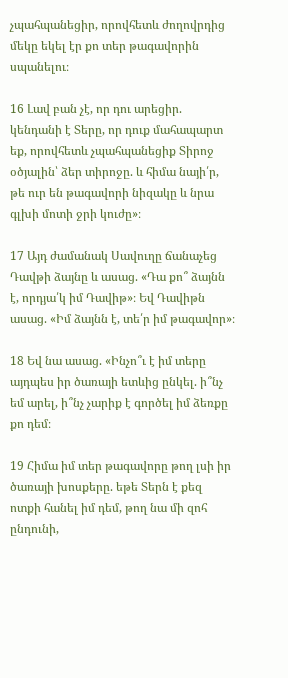չպահպանեցիր, որովհետև ժողովրդից մեկը եկել էր քո տեր թագավորին սպանելու։

16 Լավ բան չէ, որ դու արեցիր. կենդանի է Տերը, որ դուք մահապարտ եք, որովհետև չպահպանեցիք Տիրոջ օծյալին՝ ձեր տիրոջը. և հիմա նայի՛ր, թե ուր են թագավորի նիզակը և նրա գլխի մոտի ջրի կուժը»։

17 Այդ ժամանակ Սավուղը ճանաչեց Դավթի ձայնը և ասաց. «Դա քո՞ ձայնն է, որդյա՛կ իմ Դավիթ»։ Եվ Դավիթն ասաց. «Իմ ձայնն է, տե՛ր իմ թագավոր»։

18 Եվ նա ասաց. «Ինչո՞ւ է իմ տերը այդպես իր ծառայի ետևից ընկել. ի՞նչ եմ արել, ի՞նչ չարիք է գործել իմ ձեռքը քո դեմ։

19 Հիմա իմ տեր թագավորը թող լսի իր ծառայի խոսքերը. եթե Տերն է քեզ ոտքի հանել իմ դեմ, թող նա մի զոհ ընդունի,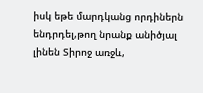իսկ եթե մարդկանց որդիներն ենդրդել,թող նրանք անիծյալ լինեն Տիրոջ առջև,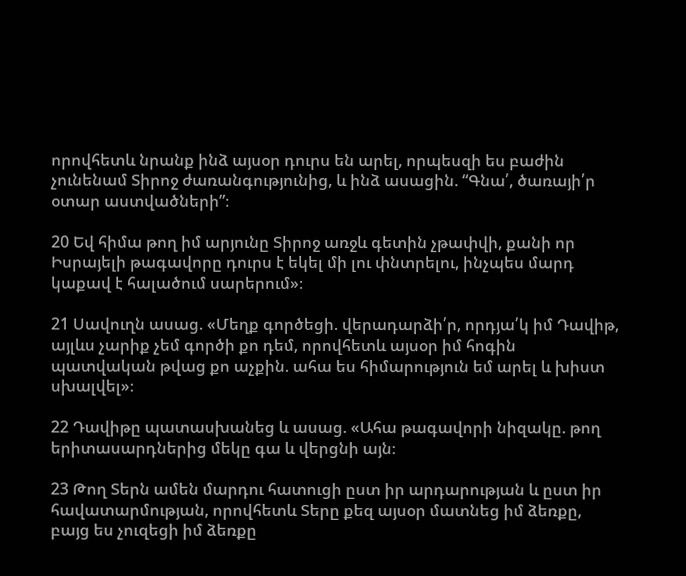որովհետև նրանք ինձ այսօր դուրս են արել, որպեսզի ես բաժին չունենամ Տիրոջ ժառանգությունից, և ինձ ասացին. “Գնա՛, ծառայի՛ր օտար աստվածների”։

20 Եվ հիմա թող իմ արյունը Տիրոջ առջև գետին չթափվի, քանի որ Իսրայելի թագավորը դուրս է եկել մի լու փնտրելու, ինչպես մարդ կաքավ է հալածում սարերում»։

21 Սավուղն ասաց. «Մեղք գործեցի. վերադարձի՛ր, որդյա՛կ իմ Դավիթ, այլևս չարիք չեմ գործի քո դեմ, որովհետև այսօր իմ հոգին պատվական թվաց քո աչքին. ահա ես հիմարություն եմ արել և խիստ սխալվել»։

22 Դավիթը պատասխանեց և ասաց. «Ահա թագավորի նիզակը. թող երիտասարդներից մեկը գա և վերցնի այն։

23 Թող Տերն ամեն մարդու հատուցի ըստ իր արդարության և ըստ իր հավատարմության, որովհետև Տերը քեզ այսօր մատնեց իմ ձեռքը, բայց ես չուզեցի իմ ձեռքը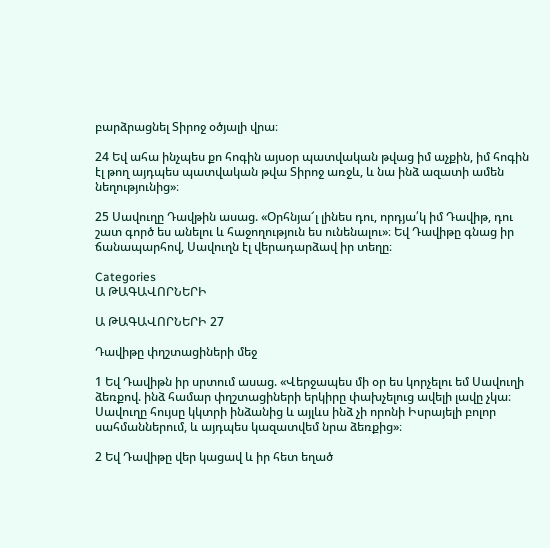բարձրացնել Տիրոջ օծյալի վրա։

24 Եվ ահա ինչպես քո հոգին այսօր պատվական թվաց իմ աչքին, իմ հոգին էլ թող այդպես պատվական թվա Տիրոջ առջև, և նա ինձ ազատի ամեն նեղությունից»։

25 Սավուղը Դավթին ասաց. «Օրհնյա՜լ լինես դու, որդյա՛կ իմ Դավիթ, դու շատ գործ ես անելու և հաջողություն ես ունենալու»։ Եվ Դավիթը գնաց իր ճանապարհով, Սավուղն էլ վերադարձավ իր տեղը։

Categories
Ա ԹԱԳԱՎՈՐՆԵՐԻ

Ա ԹԱԳԱՎՈՐՆԵՐԻ 27

Դավիթը փղշտացիների մեջ

1 Եվ Դավիթն իր սրտում ասաց. «Վերջապես մի օր ես կորչելու եմ Սավուղի ձեռքով. ինձ համար փղշտացիների երկիրը փախչելուց ավելի լավը չկա։ Սավուղը հույսը կկտրի ինձանից և այլևս ինձ չի որոնի Իսրայելի բոլոր սահմաններում, և այդպես կազատվեմ նրա ձեռքից»։

2 Եվ Դավիթը վեր կացավ և իր հետ եղած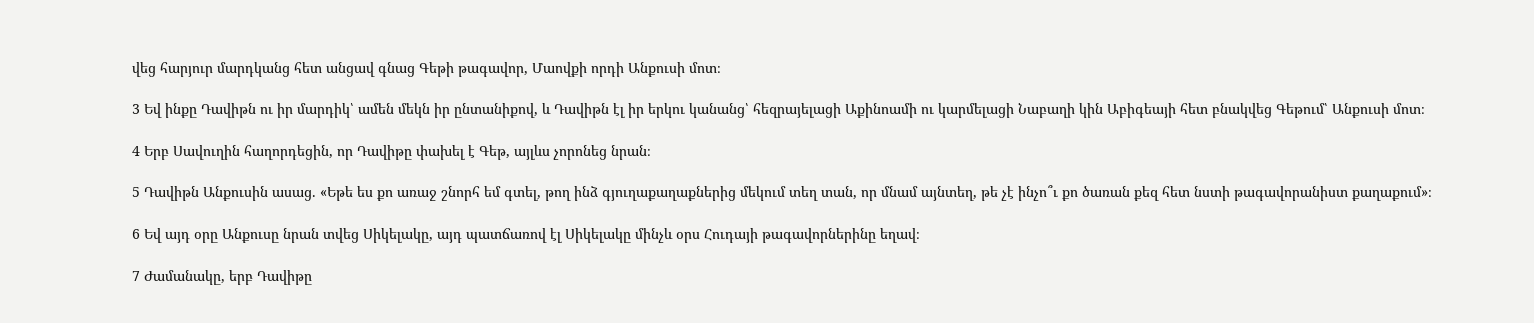վեց հարյուր մարդկանց հետ անցավ գնաց Գեթի թագավոր, Մաովքի որդի Անքուսի մոտ։

3 Եվ ինքը Դավիթն ու իր մարդիկ՝ ամեն մեկն իր ընտանիքով, և Դավիթն էլ իր երկու կանանց՝ հեզրայելացի Աքինոամի ու կարմելացի Նաբաղի կին Աբիգեայի հետ բնակվեց Գեթում՝ Անքուսի մոտ։

4 Երբ Սավուղին հաղորդեցին, որ Դավիթը փախել է Գեթ, այլևս չորոնեց նրան։

5 Դավիթն Անքուսին ասաց. «Եթե ես քո առաջ շնորհ եմ գտել, թող ինձ գյուղաքաղաքներից մեկում տեղ տան, որ մնամ այնտեղ, թե չէ ինչո՞ւ քո ծառան քեզ հետ նստի թագավորանիստ քաղաքում»։

6 Եվ այդ օրը Անքուսը նրան տվեց Սիկելակը, այդ պատճառով էլ Սիկելակը մինչև օրս Հուդայի թագավորներինը եղավ։

7 Ժամանակը, երբ Դավիթը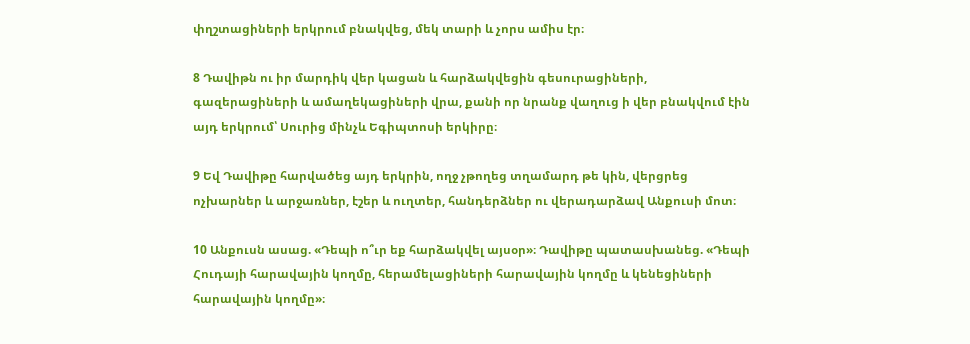փղշտացիների երկրում բնակվեց, մեկ տարի և չորս ամիս էր։

8 Դավիթն ու իր մարդիկ վեր կացան և հարձակվեցին գեսուրացիների, գազերացիների և ամաղեկացիների վրա, քանի որ նրանք վաղուց ի վեր բնակվում էին այդ երկրում՝ Սուրից մինչև Եգիպտոսի երկիրը։

9 Եվ Դավիթը հարվածեց այդ երկրին, ողջ չթողեց տղամարդ թե կին, վերցրեց ոչխարներ և արջառներ, էշեր և ուղտեր, հանդերձներ ու վերադարձավ Անքուսի մոտ։

10 Անքուսն ասաց. «Դեպի ո՞ւր եք հարձակվել այսօր»։ Դավիթը պատասխանեց. «Դեպի Հուդայի հարավային կողմը, հերամելացիների հարավային կողմը և կենեցիների հարավային կողմը»։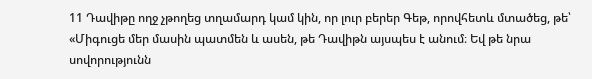11 Դավիթը ողջ չթողեց տղամարդ կամ կին, որ լուր բերեր Գեթ, որովհետև մտածեց, թե՝ «Միգուցե մեր մասին պատմեն և ասեն, թե Դավիթն այսպես է անում։ Եվ թե նրա սովորությունն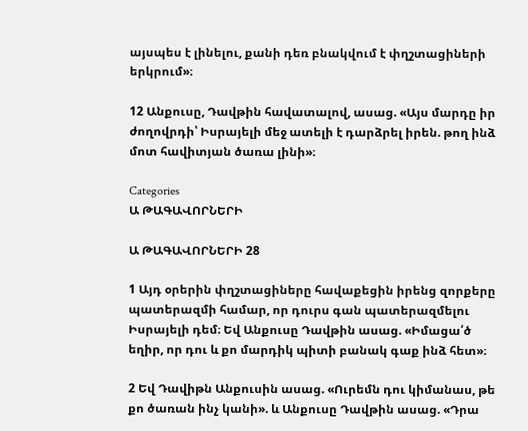այսպես է լինելու, քանի դեռ բնակվում է փղշտացիների երկրում»։

12 Անքուսը, Դավթին հավատալով, ասաց. «Այս մարդը իր ժողովրդի՝ Իսրայելի մեջ ատելի է դարձրել իրեն. թող ինձ մոտ հավիտյան ծառա լինի»։

Categories
Ա ԹԱԳԱՎՈՐՆԵՐԻ

Ա ԹԱԳԱՎՈՐՆԵՐԻ 28

1 Այդ օրերին փղշտացիները հավաքեցին իրենց զորքերը պատերազմի համար, որ դուրս գան պատերազմելու Իսրայելի դեմ։ Եվ Անքուսը Դավթին ասաց. «Իմացա՛ծ եղիր, որ դու և քո մարդիկ պիտի բանակ գաք ինձ հետ»։

2 Եվ Դավիթն Անքուսին ասաց. «Ուրեմն դու կիմանաս, թե քո ծառան ինչ կանի». և Անքուսը Դավթին ասաց. «Դրա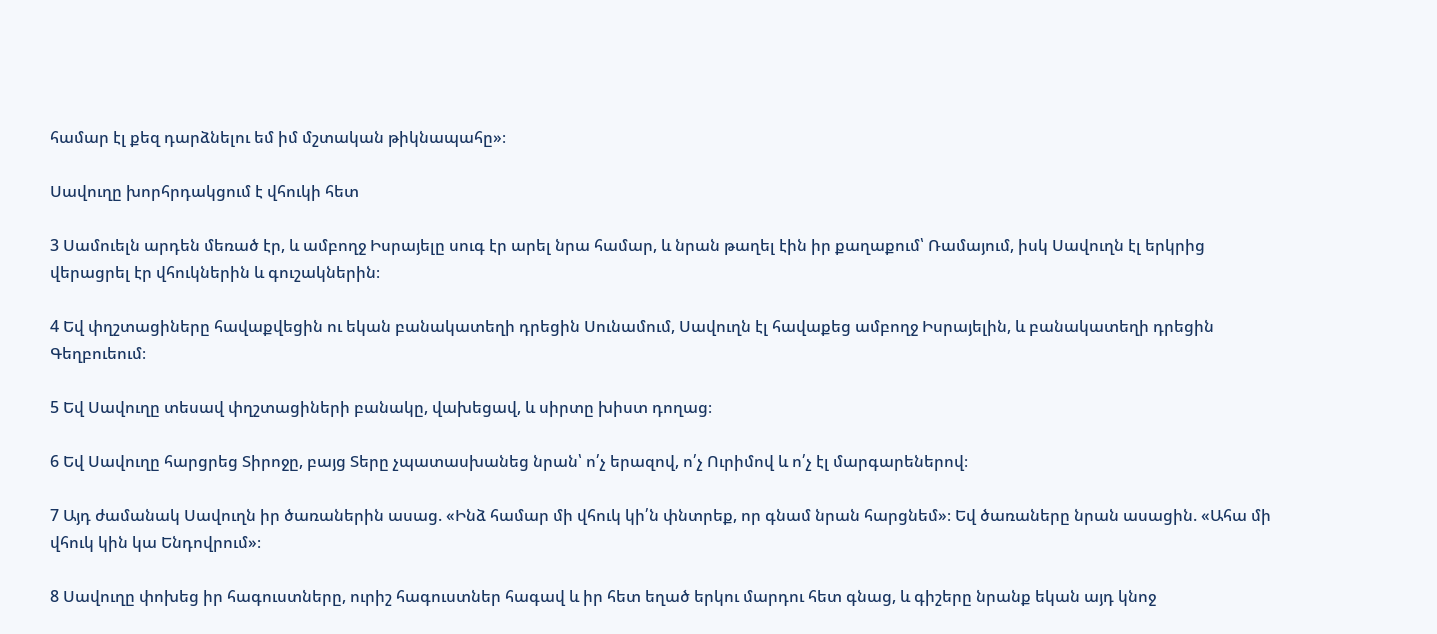համար էլ քեզ դարձնելու եմ իմ մշտական թիկնապահը»։

Սավուղը խորհրդակցում է վհուկի հետ

3 Սամուելն արդեն մեռած էր, և ամբողջ Իսրայելը սուգ էր արել նրա համար, և նրան թաղել էին իր քաղաքում՝ Ռամայում, իսկ Սավուղն էլ երկրից վերացրել էր վհուկներին և գուշակներին։

4 Եվ փղշտացիները հավաքվեցին ու եկան բանակատեղի դրեցին Սունամում, Սավուղն էլ հավաքեց ամբողջ Իսրայելին, և բանակատեղի դրեցին Գեղբուեում։

5 Եվ Սավուղը տեսավ փղշտացիների բանակը, վախեցավ, և սիրտը խիստ դողաց։

6 Եվ Սավուղը հարցրեց Տիրոջը, բայց Տերը չպատասխանեց նրան՝ ո՛չ երազով, ո՛չ Ուրիմով և ո՛չ էլ մարգարեներով։

7 Այդ ժամանակ Սավուղն իր ծառաներին ասաց. «Ինձ համար մի վհուկ կի՛ն փնտրեք, որ գնամ նրան հարցնեմ»։ Եվ ծառաները նրան ասացին. «Ահա մի վհուկ կին կա Ենդովրում»։

8 Սավուղը փոխեց իր հագուստները, ուրիշ հագուստներ հագավ և իր հետ եղած երկու մարդու հետ գնաց, և գիշերը նրանք եկան այդ կնոջ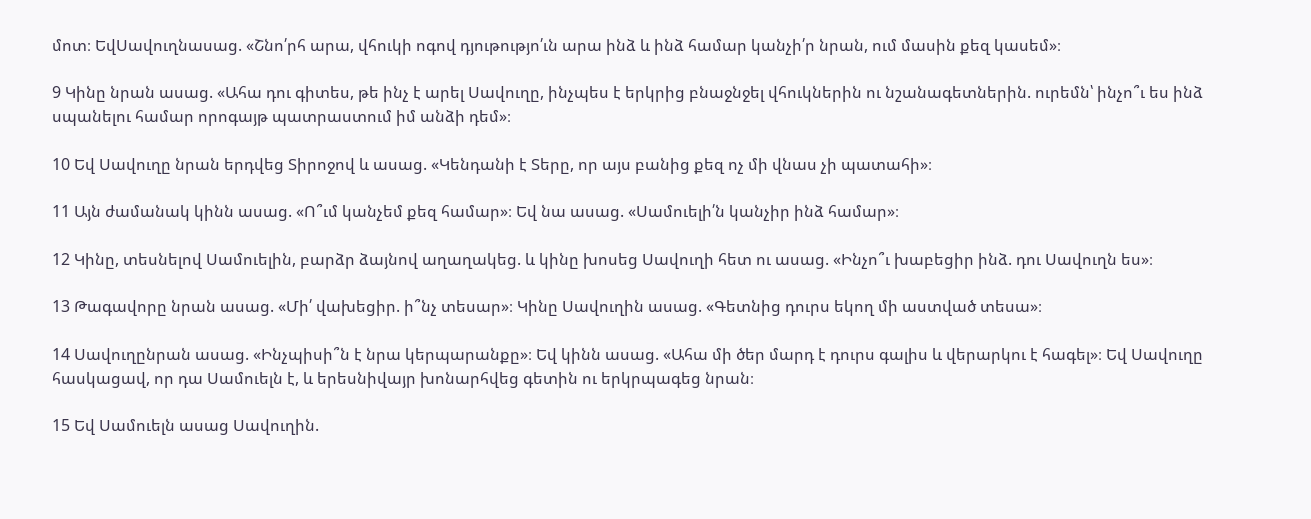մոտ։ ԵվՍավուղնասաց. «Շնո՛րհ արա, վհուկի ոգով դյութությո՛ւն արա ինձ և ինձ համար կանչի՛ր նրան, ում մասին քեզ կասեմ»։

9 Կինը նրան ասաց. «Ահա դու գիտես, թե ինչ է արել Սավուղը, ինչպես է երկրից բնաջնջել վհուկներին ու նշանագետներին. ուրեմն՝ ինչո՞ւ ես ինձ սպանելու համար որոգայթ պատրաստում իմ անձի դեմ»։

10 Եվ Սավուղը նրան երդվեց Տիրոջով և ասաց. «Կենդանի է Տերը, որ այս բանից քեզ ոչ մի վնաս չի պատահի»։

11 Այն ժամանակ կինն ասաց. «Ո՞ւմ կանչեմ քեզ համար»։ Եվ նա ասաց. «Սամուելի՛ն կանչիր ինձ համար»։

12 Կինը, տեսնելով Սամուելին, բարձր ձայնով աղաղակեց. և կինը խոսեց Սավուղի հետ ու ասաց. «Ինչո՞ւ խաբեցիր ինձ. դու Սավուղն ես»։

13 Թագավորը նրան ասաց. «Մի՛ վախեցիր. ի՞նչ տեսար»։ Կինը Սավուղին ասաց. «Գետնից դուրս եկող մի աստված տեսա»։

14 Սավուղընրան ասաց. «Ինչպիսի՞ն է նրա կերպարանքը»։ Եվ կինն ասաց. «Ահա մի ծեր մարդ է դուրս գալիս և վերարկու է հագել»։ Եվ Սավուղը հասկացավ, որ դա Սամուելն է, և երեսնիվայր խոնարհվեց գետին ու երկրպագեց նրան։

15 Եվ Սամուելն ասաց Սավուղին.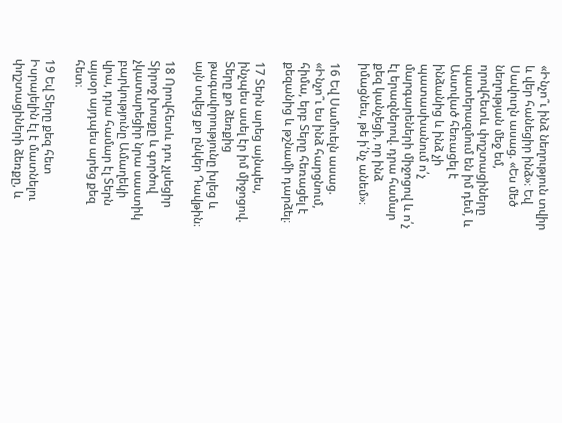«Ինչո՞ւ ինձ նեղություն տվիր և վեր հանեցիր ինձ»։ Եվ Սավուղն ասաց. «Ես մեծ նեղության մեջ եմ, որովհետև փղշտացիները պատերազմում են իմ դեմ, և Աստված հեռացել է ինձանից և ինձ չի պատասխանում ո՛չ մարգարեների միջոցով և ո՛չ էլ երազներով. դրա համար քեզ կանչեցի, որ ինձ իմացնես, թե ի՛նչ անեմ»։

16 Եվ Սամուելն ասաց. «Ինչո՞ւ ես ինձ հարցնում, հիմա, երբ Տերը հեռացել է քեզանից և թշնամի դարձել։

17 Տերն արեց այնպես, ինչպես ասել էր իմ միջոցով. Տերը քո ձեռքից թագավորությունը խլեց և այն տվեց քո ընկեր Դավթին։

18 Որովհետև դու չլսեցիր Տիրոջ խոսքը և գործով չկատարեցիր նրա սաստիկ բարկությունը Ամաղեկի վրա, դրա համար էլ Տերն այսօր այդպես արեց քեզ հետ։

19 Եվ Տերը քեզ հետ Իսրայելին էլ է մատնելու փղշտացիների ձեռքը, և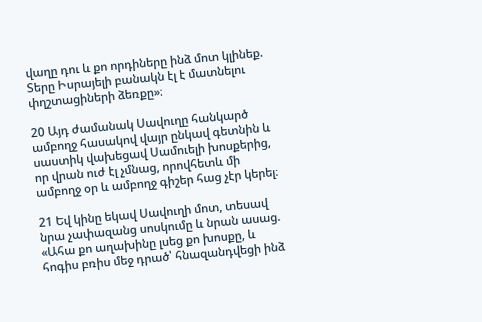վաղը դու և քո որդիները ինձ մոտ կլինեք. Տերը Իսրայելի բանակն էլ է մատնելու փղշտացիների ձեռքը»։

20 Այդ ժամանակ Սավուղը հանկարծ ամբողջ հասակով վայր ընկավ գետնին և սաստիկ վախեցավ Սամուելի խոսքերից, որ վրան ուժ էլ չմնաց, որովհետև մի ամբողջ օր և ամբողջ գիշեր հաց չէր կերել։

21 Եվ կինը եկավ Սավուղի մոտ, տեսավ նրա չափազանց սոսկումը և նրան ասաց. «Ահա քո աղախինը լսեց քո խոսքը, և հոգիս բռիս մեջ դրած՝ հնազանդվեցի ինձ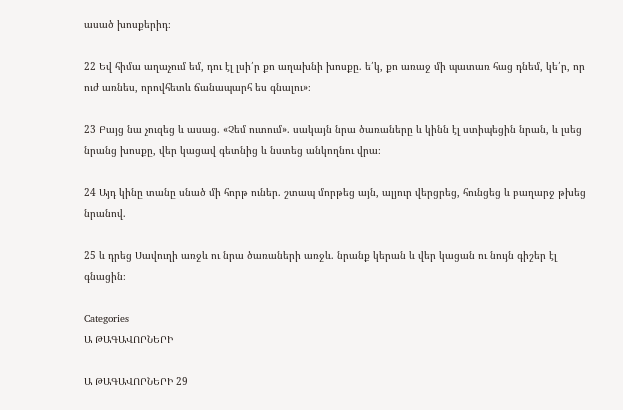ասած խոսքերիդ։

22 Եվ հիմա աղաչում եմ, դու էլ լսի՛ր քո աղախնի խոսքը. ե՛կ, քո առաջ մի պատառ հաց դնեմ, կե՛ր, որ ուժ առնես, որովհետև ճանապարհ ես գնալու»։

23 Բայց նա չուզեց և ասաց. «Չեմ ուտում». սակայն նրա ծառաները և կինն էլ ստիպեցին նրան, և լսեց նրանց խոսքը, վեր կացավ գետնից և նստեց անկողնու վրա։

24 Այդ կինը տանը սնած մի հորթ ուներ. շտապ մորթեց այն, ալյուր վերցրեց, հունցեց և բաղարջ թխեց նրանով.

25 և դրեց Սավուղի առջև ու նրա ծառաների առջև. նրանք կերան և վեր կացան ու նույն գիշեր էլ գնացին։

Categories
Ա ԹԱԳԱՎՈՐՆԵՐԻ

Ա ԹԱԳԱՎՈՐՆԵՐԻ 29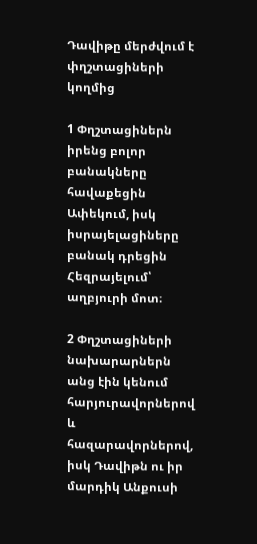Դավիթը մերժվում է փղշտացիների կողմից

1 Փղշտացիներն իրենց բոլոր բանակները հավաքեցին Ափեկում, իսկ իսրայելացիները բանակ դրեցին Հեզրայելում՝ աղբյուրի մոտ։

2 Փղշտացիների նախարարներն անց էին կենում հարյուրավորներով և հազարավորներով, իսկ Դավիթն ու իր մարդիկ Անքուսի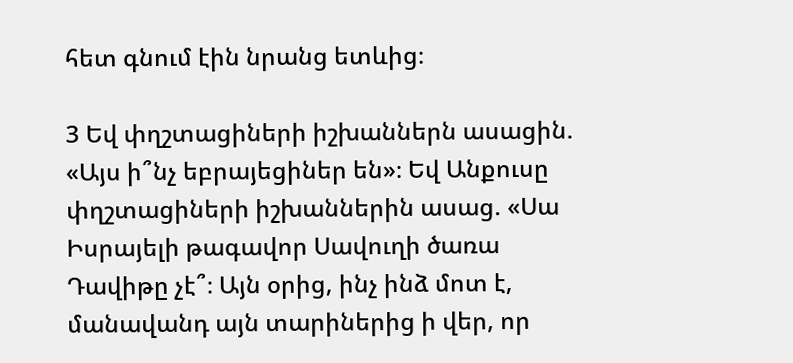հետ գնում էին նրանց ետևից։

3 Եվ փղշտացիների իշխաններն ասացին. «Այս ի՞նչ եբրայեցիներ են»։ Եվ Անքուսը փղշտացիների իշխաններին ասաց. «Սա Իսրայելի թագավոր Սավուղի ծառա Դավիթը չէ՞։ Այն օրից, ինչ ինձ մոտ է, մանավանդ այն տարիներից ի վեր, որ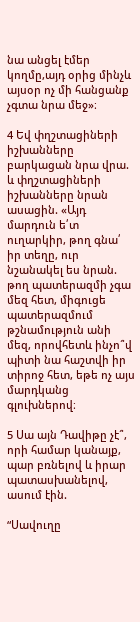նա անցել էմեր կողմը,այդ օրից մինչև այսօր ոչ մի հանցանք չգտա նրա մեջ»։

4 Եվ փղշտացիների իշխանները բարկացան նրա վրա. և փղշտացիների իշխանները նրան ասացին. «Այդ մարդուն ե՛տ ուղարկիր, թող գնա՛ իր տեղը, ուր նշանակել ես նրան. թող պատերազմի չգա մեզ հետ, միգուցե պատերազմում թշնամություն անի մեզ, որովհետև ինչո՞վ պիտի նա հաշտվի իր տիրոջ հետ, եթե ոչ այս մարդկանց գլուխներով։

5 Սա այն Դավիթը չէ՞, որի համար կանայք, պար բռնելով և իրար պատասխանելով, ասում էին.

“Սավուղը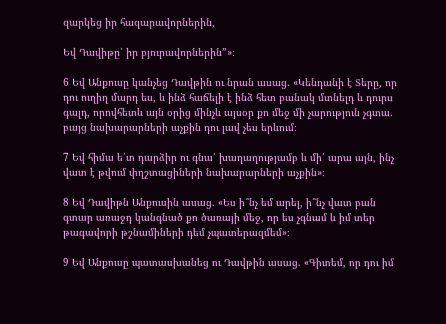զարկեց իր հազարավորներին,

Եվ Դավիթը՝ իր բյուրավորներին”»։

6 Եվ Անքուսը կանչեց Դավթին ու նրան ասաց. «Կենդանի է Տերը, որ դու ուղիղ մարդ ես, և ինձ հաճելի է ինձ հետ բանակ մտնելդ և դուրս գալդ, որովհետև այն օրից մինչև այսօր քո մեջ մի չարություն չգտա. բայց նախարարների աչքին դու լավ չես երևում։

7 Եվ հիմա ե՛տ դարձիր ու գնա՛ խաղաղությամբ և մի՛ արա այն, ինչ վատ է թվում փղշտացիների նախարարների աչքին»։

8 Եվ Դավիթն Անքուսին ասաց. «Ես ի՞նչ եմ արել, ի՞նչ վատ բան գտար առաջդ կանգնած քո ծառայի մեջ, որ ես չգնամ և իմ տեր թագավորի թշնամիների դեմ չպատերազմեմ»։

9 Եվ Անքուսը պատասխանեց ու Դավթին ասաց. «Գիտեմ, որ դու իմ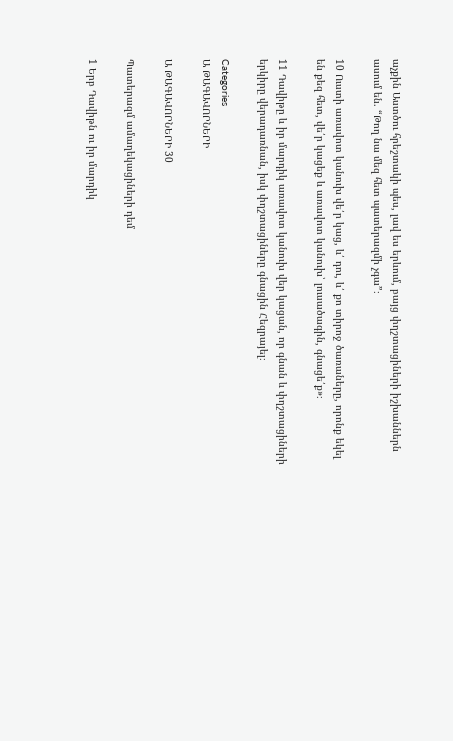աչքին Աստծու հրեշտակի պես, լավ ես երևում, բայց փղշտացիների իշխաններն ասում են. “Թող նա մեզ հետ պատերազմի չգա”։

10 Ուստի առավոտ կանուխ վե՛ր կաց, և՛ դու, և՛ քո տիրոջ ծառաները, որոնք եկել են քեզ հետ, վե՛ր կացեք և առավոտ կանուխ՝ լուսածագին, գնացե՛ք»։

11 Դավիթը և իր մարդիկ առավոտ կանուխ վեր կացան, որ գնան և փղշտացիների երկիրը վերադառնան, իսկ փղշտացիները գնացին Հեզրայել։

Categories
Ա ԹԱԳԱՎՈՐՆԵՐԻ

Ա ԹԱԳԱՎՈՐՆԵՐԻ 30

Պատերազմ ամաղեկացիների դեմ

1 Երբ Դավիթն ու իր մարդիկ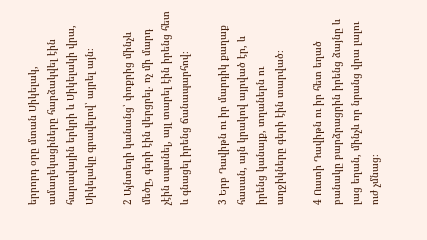երրորդ օրը մտան Սիկելակ, ամաղեկացիները հարձակվել էին հարավային երկրի և Սիկելակի վրա, Սիկելակը գրավելով՝ այրել այն։

2 Այնտեղի կանանց՝ փոքրից մինչև մեծը, գերի էին վերցրել. ոչ մի մարդ չէին սպանել, այլ տարել էին իրենց հետ և գնացել իրենց ճանապարհով։

3 Երբ Դավիթն ու իր մարդիկ քաղաք հասան, այն կրակով այրված էր, և իրենց կանայք, տղաներն ու աղջիկները գերի էին տարված։

4 Ուստի Դավիթն ու իր հետ եղած բանակը բարձրացրին իրենց ձայնը և լաց եղան, մինչև որ նրանց վրա լալու ուժ չմնաց։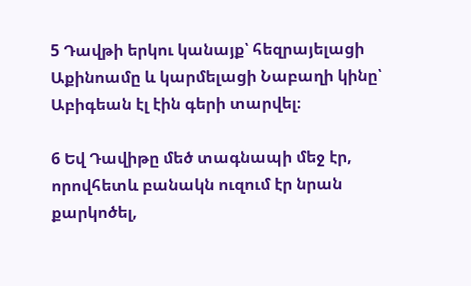5 Դավթի երկու կանայք՝ հեզրայելացի Աքինոամը և կարմելացի Նաբաղի կինը՝ Աբիգեան էլ էին գերի տարվել։

6 Եվ Դավիթը մեծ տագնապի մեջ էր, որովհետև բանակն ուզում էր նրան քարկոծել,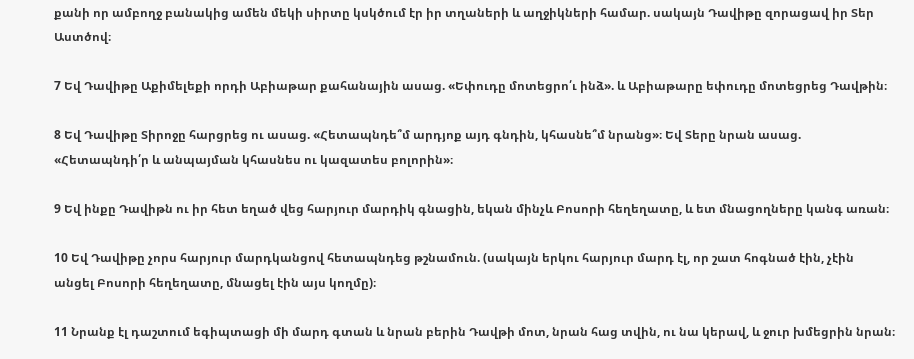քանի որ ամբողջ բանակից ամեն մեկի սիրտը կսկծում էր իր տղաների և աղջիկների համար. սակայն Դավիթը զորացավ իր Տեր Աստծով։

7 Եվ Դավիթը Աքիմելեքի որդի Աբիաթար քահանային ասաց. «Եփուդը մոտեցրո՛ւ ինձ». և Աբիաթարը եփուդը մոտեցրեց Դավթին։

8 Եվ Դավիթը Տիրոջը հարցրեց ու ասաց. «Հետապնդե՞մ արդյոք այդ գնդին, կհասնե՞մ նրանց»։ Եվ Տերը նրան ասաց. «Հետապնդի՛ր և անպայման կհասնես ու կազատես բոլորին»։

9 Եվ ինքը Դավիթն ու իր հետ եղած վեց հարյուր մարդիկ գնացին, եկան մինչև Բոսորի հեղեղատը, և ետ մնացողները կանգ առան։

10 Եվ Դավիթը չորս հարյուր մարդկանցով հետապնդեց թշնամուն. (սակայն երկու հարյուր մարդ էլ, որ շատ հոգնած էին, չէին անցել Բոսորի հեղեղատը, մնացել էին այս կողմը)։

11 Նրանք էլ դաշտում եգիպտացի մի մարդ գտան և նրան բերին Դավթի մոտ, նրան հաց տվին, ու նա կերավ, և ջուր խմեցրին նրան։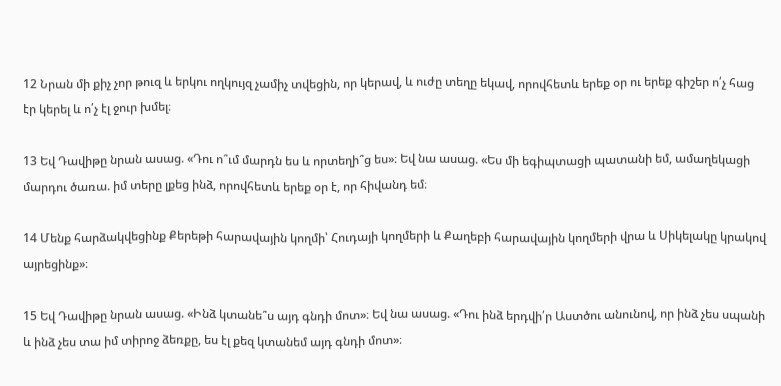12 Նրան մի քիչ չոր թուզ և երկու ողկույզ չամիչ տվեցին, որ կերավ, և ուժը տեղը եկավ, որովհետև երեք օր ու երեք գիշեր ո՛չ հաց էր կերել և ո՛չ էլ ջուր խմել։

13 Եվ Դավիթը նրան ասաց. «Դու ո՞ւմ մարդն ես և որտեղի՞ց ես»։ Եվ նա ասաց. «Ես մի եգիպտացի պատանի եմ, ամաղեկացի մարդու ծառա. իմ տերը լքեց ինձ, որովհետև երեք օր է, որ հիվանդ եմ։

14 Մենք հարձակվեցինք Քերեթի հարավային կողմի՝ Հուդայի կողմերի և Քաղեբի հարավային կողմերի վրա և Սիկելակը կրակով այրեցինք»։

15 Եվ Դավիթը նրան ասաց. «Ինձ կտանե՞ս այդ գնդի մոտ»։ Եվ նա ասաց. «Դու ինձ երդվի՛ր Աստծու անունով, որ ինձ չես սպանի և ինձ չես տա իմ տիրոջ ձեռքը, ես էլ քեզ կտանեմ այդ գնդի մոտ»։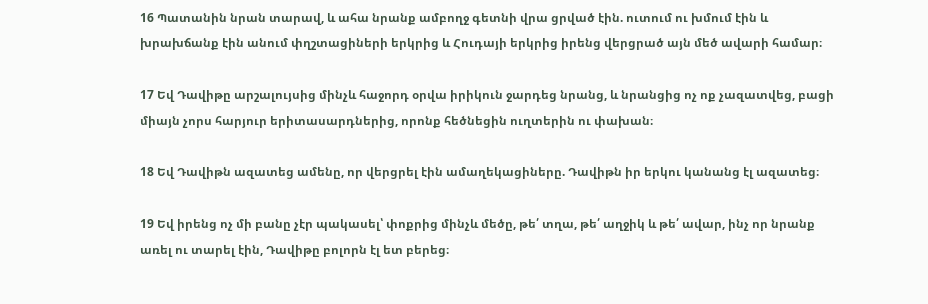16 Պատանին նրան տարավ, և ահա նրանք ամբողջ գետնի վրա ցրված էին. ուտում ու խմում էին և խրախճանք էին անում փղշտացիների երկրից և Հուդայի երկրից իրենց վերցրած այն մեծ ավարի համար։

17 Եվ Դավիթը արշալույսից մինչև հաջորդ օրվա իրիկուն ջարդեց նրանց, և նրանցից ոչ ոք չազատվեց, բացի միայն չորս հարյուր երիտասարդներից, որոնք հեծնեցին ուղտերին ու փախան։

18 Եվ Դավիթն ազատեց ամենը, որ վերցրել էին ամաղեկացիները. Դավիթն իր երկու կանանց էլ ազատեց։

19 Եվ իրենց ոչ մի բանը չէր պակասել՝ փոքրից մինչև մեծը, թե՛ տղա, թե՛ աղջիկ և թե՛ ավար, ինչ որ նրանք առել ու տարել էին, Դավիթը բոլորն էլ ետ բերեց։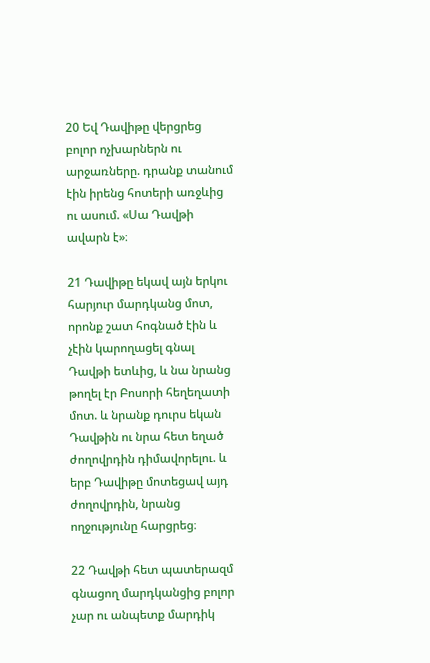20 Եվ Դավիթը վերցրեց բոլոր ոչխարներն ու արջառները. դրանք տանում էին իրենց հոտերի առջևից ու ասում. «Սա Դավթի ավարն է»։

21 Դավիթը եկավ այն երկու հարյուր մարդկանց մոտ, որոնք շատ հոգնած էին և չէին կարողացել գնալ Դավթի ետևից, և նա նրանց թողել էր Բոսորի հեղեղատի մոտ. և նրանք դուրս եկան Դավթին ու նրա հետ եղած ժողովրդին դիմավորելու. և երբ Դավիթը մոտեցավ այդ ժողովրդին, նրանց ողջությունը հարցրեց։

22 Դավթի հետ պատերազմ գնացող մարդկանցից բոլոր չար ու անպետք մարդիկ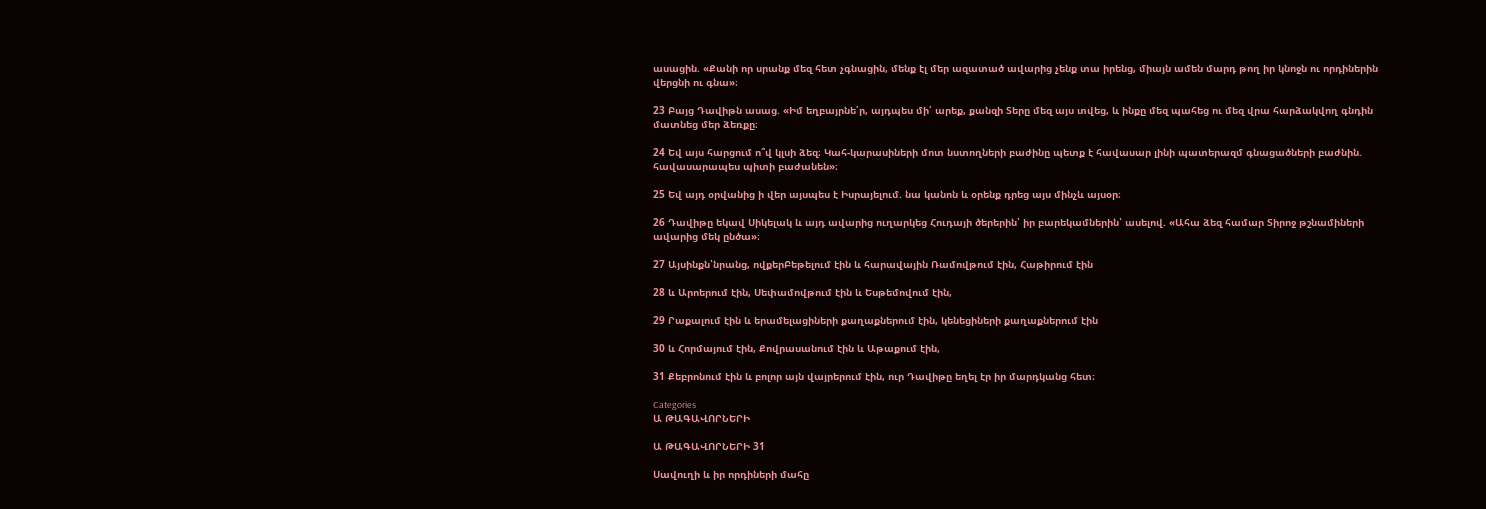ասացին. «Քանի որ սրանք մեզ հետ չգնացին, մենք էլ մեր ազատած ավարից չենք տա իրենց, միայն ամեն մարդ թող իր կնոջն ու որդիներին վերցնի ու գնա»։

23 Բայց Դավիթն ասաց. «Իմ եղբայրնե՛ր, այդպես մի՛ արեք, քանզի Տերը մեզ այս տվեց, և ինքը մեզ պահեց ու մեզ վրա հարձակվող գնդին մատնեց մեր ձեռքը։

24 Եվ այս հարցում ո՞վ կլսի ձեզ։ Կահ-կարասիների մոտ նստողների բաժինը պետք է հավասար լինի պատերազմ գնացածների բաժնին. հավասարապես պիտի բաժանեն»։

25 Եվ այդ օրվանից ի վեր այսպես է Իսրայելում. նա կանոն և օրենք դրեց այս մինչև այսօր։

26 Դավիթը եկավ Սիկելակ և այդ ավարից ուղարկեց Հուդայի ծերերին՝ իր բարեկամներին՝ ասելով. «Ահա ձեզ համար Տիրոջ թշնամիների ավարից մեկ ընծա»։

27 Այսինքն՝նրանց, ովքերԲեթելում էին և հարավային Ռամովթում էին, Հաթիրում էին

28 և Արոերում էին, Սեփամովթում էին և Եսթեմովում էին,

29 Րաքալում էին և երամելացիների քաղաքներում էին, կենեցիների քաղաքներում էին

30 և Հորմայում էին, Քովրասանում էին և Աթաքում էին,

31 Քեբրոնում էին և բոլոր այն վայրերում էին, ուր Դավիթը եղել էր իր մարդկանց հետ։

Categories
Ա ԹԱԳԱՎՈՐՆԵՐԻ

Ա ԹԱԳԱՎՈՐՆԵՐԻ 31

Սավուղի և իր որդիների մահը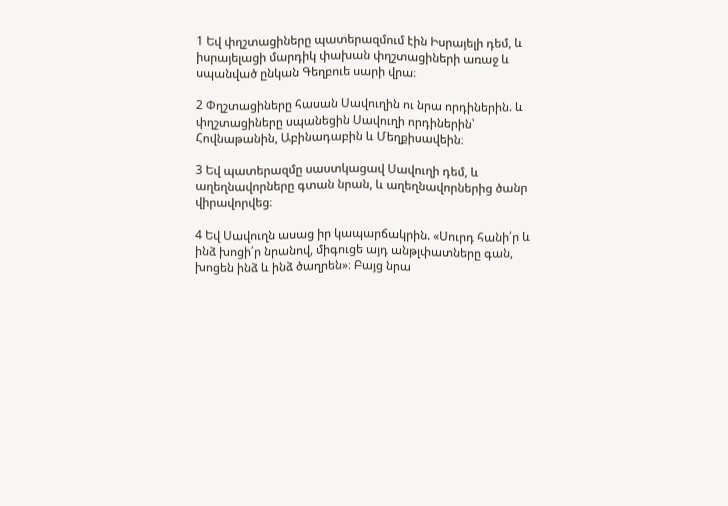1 Եվ փղշտացիները պատերազմում էին Իսրայելի դեմ, և իսրայելացի մարդիկ փախան փղշտացիների առաջ և սպանված ընկան Գեղբուե սարի վրա։

2 Փղշտացիները հասան Սավուղին ու նրա որդիներին. և փղշտացիները սպանեցին Սավուղի որդիներին՝ Հովնաթանին, Աբինադաբին և Մեղքիսավեին։

3 Եվ պատերազմը սաստկացավ Սավուղի դեմ, և աղեղնավորները գտան նրան, և աղեղնավորներից ծանր վիրավորվեց։

4 Եվ Սավուղն ասաց իր կապարճակրին. «Սուրդ հանի՛ր և ինձ խոցի՛ր նրանով, միգուցե այդ անթլփատները գան, խոցեն ինձ և ինձ ծաղրեն»։ Բայց նրա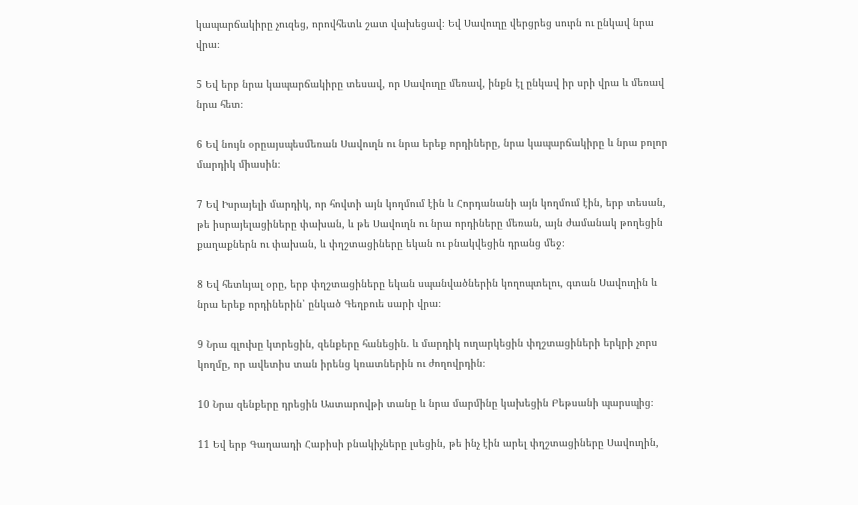կապարճակիրը չուզեց, որովհետև շատ վախեցավ։ Եվ Սավուղը վերցրեց սուրն ու ընկավ նրա վրա։

5 Եվ երբ նրա կապարճակիրը տեսավ, որ Սավուղը մեռավ, ինքն էլ ընկավ իր սրի վրա և մեռավ նրա հետ։

6 Եվ նույն օրըայսպեսմեռան Սավուղն ու նրա երեք որդիները, նրա կապարճակիրը և նրա բոլոր մարդիկ միասին։

7 Եվ Իսրայելի մարդիկ, որ հովտի այն կողմում էին և Հորդանանի այն կողմում էին, երբ տեսան, թե իսրայելացիները փախան, և թե Սավուղն ու նրա որդիները մեռան, այն ժամանակ թողեցին քաղաքներն ու փախան, և փղշտացիները եկան ու բնակվեցին դրանց մեջ։

8 Եվ հետևյալ օրը, երբ փղշտացիները եկան սպանվածներին կողոպտելու, գտան Սավուղին և նրա երեք որդիներին՝ ընկած Գեղբուե սարի վրա։

9 Նրա գլուխը կտրեցին, զենքերը հանեցին. և մարդիկ ուղարկեցին փղշտացիների երկրի չորս կողմը, որ ավետիս տան իրենց կռատներին ու ժողովրդին։

10 Նրա զենքերը դրեցին Աստարովթի տանը և նրա մարմինը կախեցին Բեթսանի պարսպից։

11 Եվ երբ Գաղաադի Հաբիսի բնակիչները լսեցին, թե ինչ էին արել փղշտացիները Սավուղին,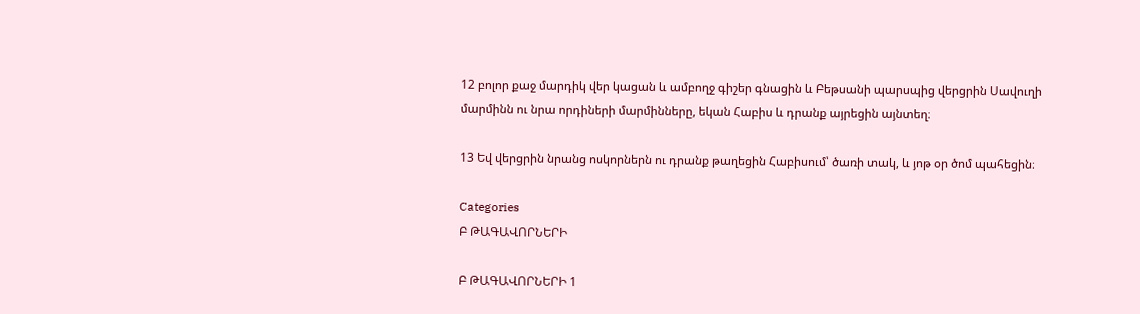12 բոլոր քաջ մարդիկ վեր կացան և ամբողջ գիշեր գնացին և Բեթսանի պարսպից վերցրին Սավուղի մարմինն ու նրա որդիների մարմինները, եկան Հաբիս և դրանք այրեցին այնտեղ։

13 Եվ վերցրին նրանց ոսկորներն ու դրանք թաղեցին Հաբիսում՝ ծառի տակ, և յոթ օր ծոմ պահեցին։

Categories
Բ ԹԱԳԱՎՈՐՆԵՐԻ

Բ ԹԱԳԱՎՈՐՆԵՐԻ 1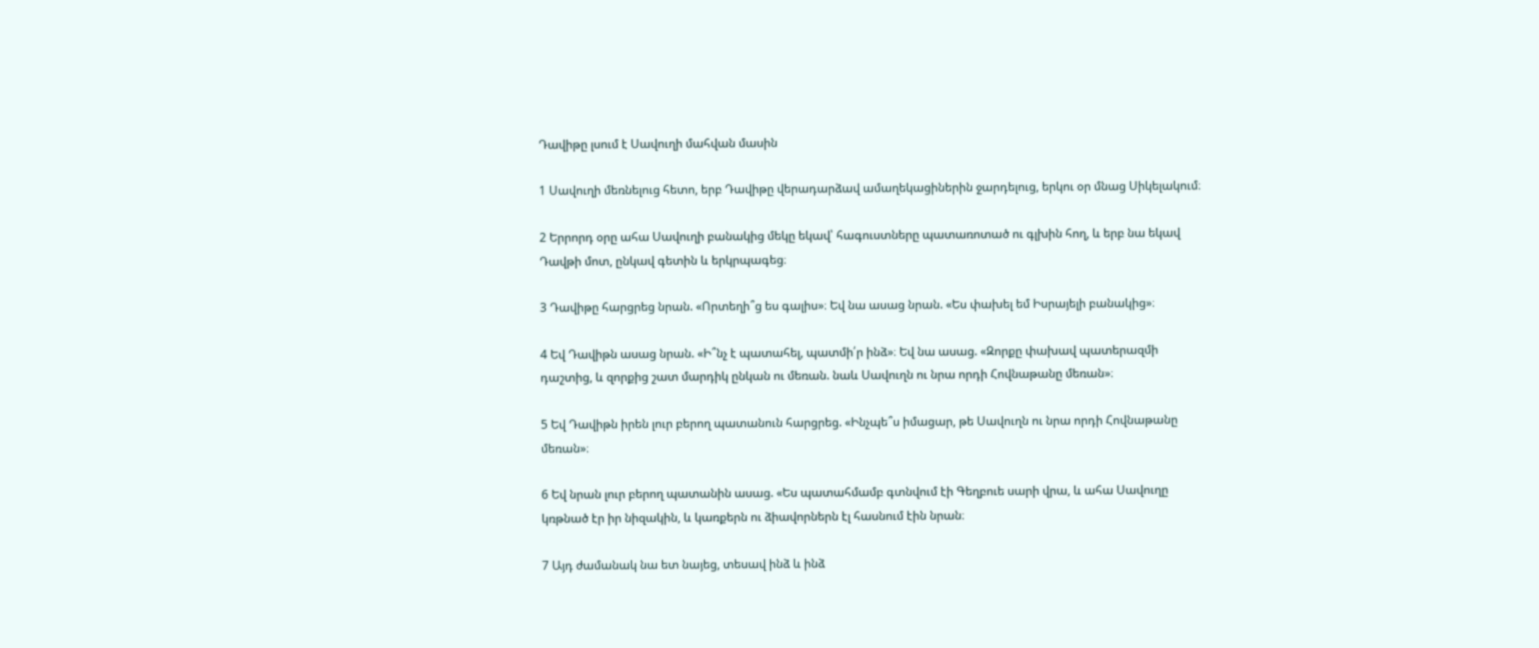Դավիթը լսում է Սավուղի մահվան մասին

1 Սավուղի մեռնելուց հետո, երբ Դավիթը վերադարձավ ամաղեկացիներին ջարդելուց, երկու օր մնաց Սիկելակում։

2 Երրորդ օրը ահա Սավուղի բանակից մեկը եկավ՝ հագուստները պատառոտած ու գլխին հող, և երբ նա եկավ Դավթի մոտ, ընկավ գետին և երկրպագեց։

3 Դավիթը հարցրեց նրան. «Որտեղի՞ց ես գալիս»։ Եվ նա ասաց նրան. «Ես փախել եմ Իսրայելի բանակից»։

4 Եվ Դավիթն ասաց նրան. «Ի՞նչ է պատահել, պատմի՛ր ինձ»։ Եվ նա ասաց. «Զորքը փախավ պատերազմի դաշտից, և զորքից շատ մարդիկ ընկան ու մեռան. նաև Սավուղն ու նրա որդի Հովնաթանը մեռան»։

5 Եվ Դավիթն իրեն լուր բերող պատանուն հարցրեց. «Ինչպե՞ս իմացար, թե Սավուղն ու նրա որդի Հովնաթանը մեռան»։

6 Եվ նրան լուր բերող պատանին ասաց. «Ես պատահմամբ գտնվում էի Գեղբուե սարի վրա, և ահա Սավուղը կռթնած էր իր նիզակին, և կառքերն ու ձիավորներն էլ հասնում էին նրան։

7 Այդ ժամանակ նա ետ նայեց, տեսավ ինձ և ինձ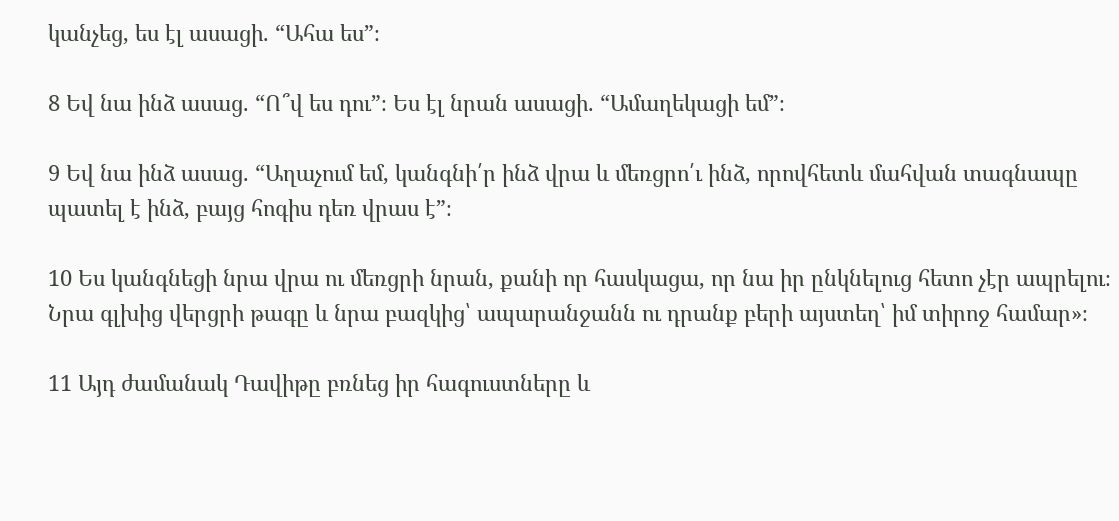կանչեց, ես էլ ասացի. “Ահա ես”։

8 Եվ նա ինձ ասաց. “Ո՞վ ես դու”։ Ես էլ նրան ասացի. “Ամաղեկացի եմ”։

9 Եվ նա ինձ ասաց. “Աղաչում եմ, կանգնի՛ր ինձ վրա և մեռցրո՛ւ ինձ, որովհետև մահվան տագնապը պատել է ինձ, բայց հոգիս դեռ վրաս է”։

10 Ես կանգնեցի նրա վրա ու մեռցրի նրան, քանի որ հասկացա, որ նա իր ընկնելուց հետո չէր ապրելու։ Նրա գլխից վերցրի թագը և նրա բազկից՝ ապարանջանն ու դրանք բերի այստեղ՝ իմ տիրոջ համար»։

11 Այդ ժամանակ Դավիթը բռնեց իր հագուստները և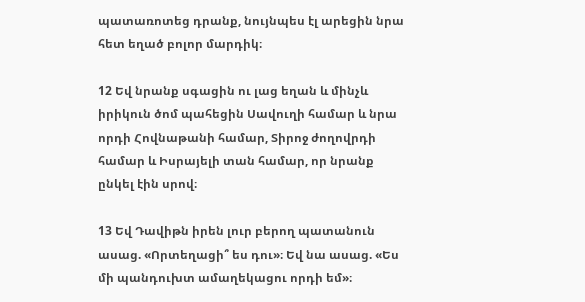պատառոտեց դրանք, նույնպես էլ արեցին նրա հետ եղած բոլոր մարդիկ։

12 Եվ նրանք սգացին ու լաց եղան և մինչև իրիկուն ծոմ պահեցին Սավուղի համար և նրա որդի Հովնաթանի համար, Տիրոջ ժողովրդի համար և Իսրայելի տան համար, որ նրանք ընկել էին սրով։

13 Եվ Դավիթն իրեն լուր բերող պատանուն ասաց. «Որտեղացի՞ ես դու»։ Եվ նա ասաց. «Ես մի պանդուխտ ամաղեկացու որդի եմ»։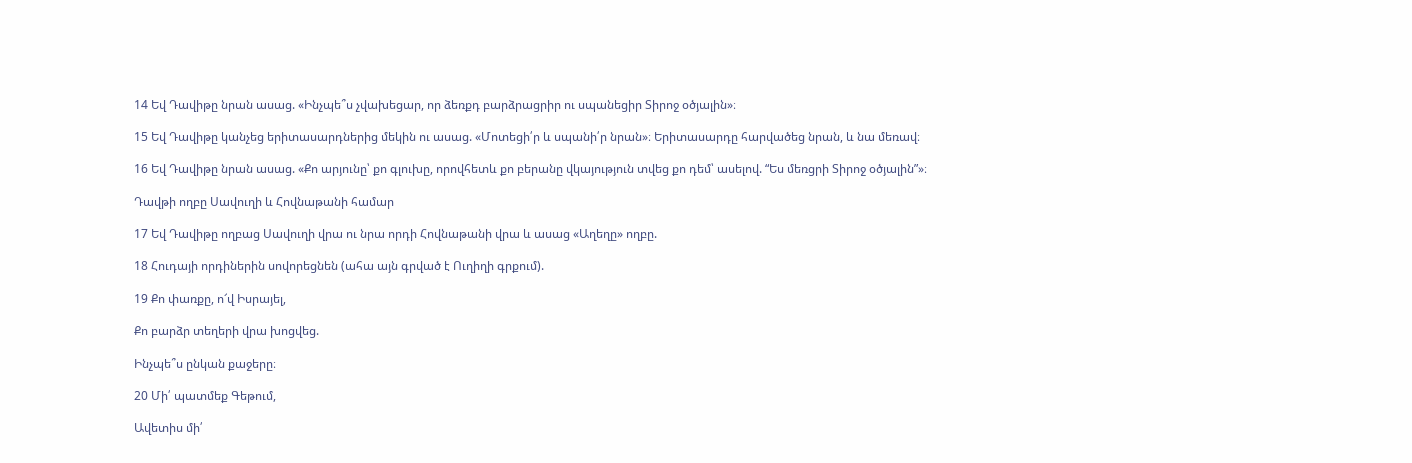14 Եվ Դավիթը նրան ասաց. «Ինչպե՞ս չվախեցար, որ ձեռքդ բարձրացրիր ու սպանեցիր Տիրոջ օծյալին»։

15 Եվ Դավիթը կանչեց երիտասարդներից մեկին ու ասաց. «Մոտեցի՛ր և սպանի՛ր նրան»։ Երիտասարդը հարվածեց նրան, և նա մեռավ։

16 Եվ Դավիթը նրան ասաց. «Քո արյունը՝ քո գլուխը, որովհետև քո բերանը վկայություն տվեց քո դեմ՝ ասելով. “Ես մեռցրի Տիրոջ օծյալին”»։

Դավթի ողբը Սավուղի և Հովնաթանի համար

17 Եվ Դավիթը ողբաց Սավուղի վրա ու նրա որդի Հովնաթանի վրա և ասաց «Աղեղը» ողբը.

18 Հուդայի որդիներին սովորեցնեն (ահա այն գրված է Ուղիղի գրքում).

19 Քո փառքը, ո՜վ Իսրայել,

Քո բարձր տեղերի վրա խոցվեց.

Ինչպե՞ս ընկան քաջերը։

20 Մի՛ պատմեք Գեթում,

Ավետիս մի՛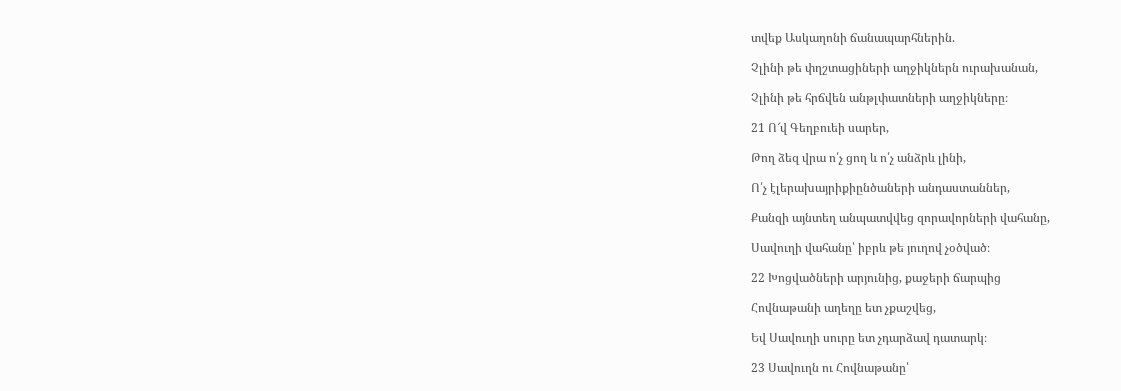տվեք Ասկաղոնի ճանապարհներին.

Չլինի թե փղշտացիների աղջիկներն ուրախանան,

Չլինի թե հրճվեն անթլփատների աղջիկները։

21 Ո՜վ Գեղբուեի սարեր,

Թող ձեզ վրա ո՛չ ցող և ո՛չ անձրև լինի,

Ո՛չ էլերախայրիքիընծաների անդաստաններ,

Քանզի այնտեղ անպատվվեց զորավորների վահանը,

Սավուղի վահանը՝ իբրև թե յուղով չօծված։

22 Խոցվածների արյունից, քաջերի ճարպից

Հովնաթանի աղեղը ետ չքաշվեց,

Եվ Սավուղի սուրը ետ չդարձավ դատարկ։

23 Սավուղն ու Հովնաթանը՝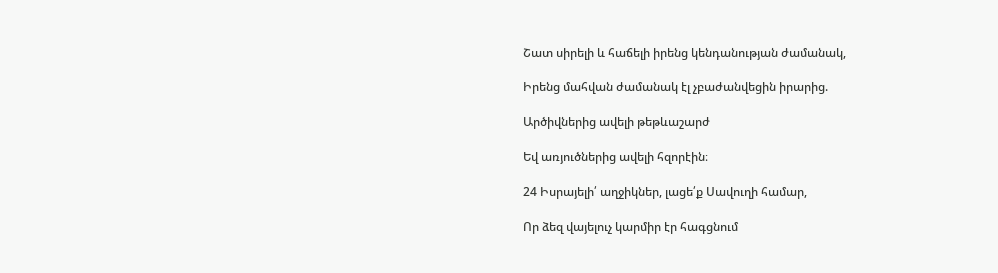Շատ սիրելի և հաճելի իրենց կենդանության ժամանակ,

Իրենց մահվան ժամանակ էլ չբաժանվեցին իրարից.

Արծիվներից ավելի թեթևաշարժ

Եվ առյուծներից ավելի հզորէին։

24 Իսրայելի՛ աղջիկներ, լացե՛ք Սավուղի համար,

Որ ձեզ վայելուչ կարմիր էր հագցնում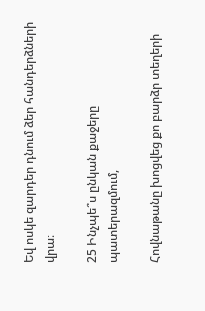Եվ ոսկե զարդեր դնում ձեր հանդերձների վրա։

25 Ինչպե՞ս ընկան քաջերը պատերազմում,

Հովնաթանը խոցվեց քո բարձր տեղերի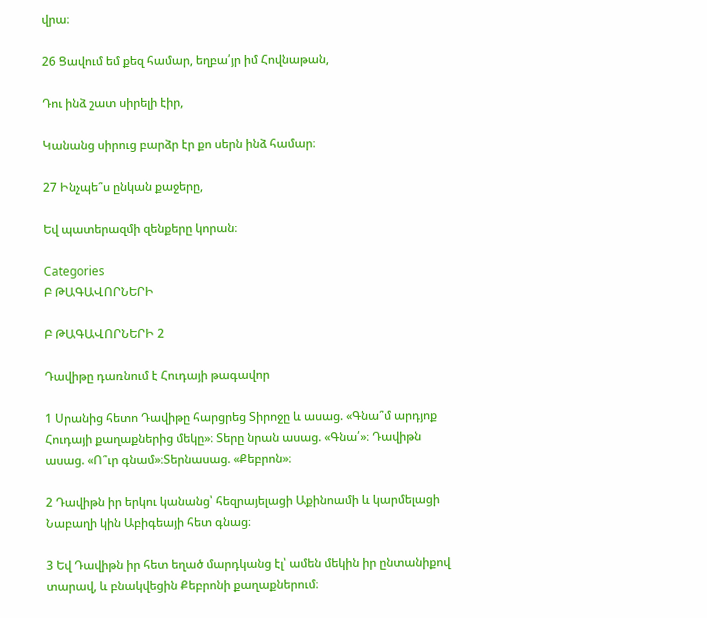վրա։

26 Ցավում եմ քեզ համար, եղբա՛յր իմ Հովնաթան,

Դու ինձ շատ սիրելի էիր,

Կանանց սիրուց բարձր էր քո սերն ինձ համար։

27 Ինչպե՞ս ընկան քաջերը,

Եվ պատերազմի զենքերը կորան։

Categories
Բ ԹԱԳԱՎՈՐՆԵՐԻ

Բ ԹԱԳԱՎՈՐՆԵՐԻ 2

Դավիթը դառնում է Հուդայի թագավոր

1 Սրանից հետո Դավիթը հարցրեց Տիրոջը և ասաց. «Գնա՞մ արդյոք Հուդայի քաղաքներից մեկը»։ Տերը նրան ասաց. «Գնա՛»։ Դավիթն ասաց. «Ո՞ւր գնամ»։Տերնասաց. «Քեբրոն»։

2 Դավիթն իր երկու կանանց՝ հեզրայելացի Աքինոամի և կարմելացի Նաբաղի կին Աբիգեայի հետ գնաց։

3 Եվ Դավիթն իր հետ եղած մարդկանց էլ՝ ամեն մեկին իր ընտանիքով տարավ, և բնակվեցին Քեբրոնի քաղաքներում։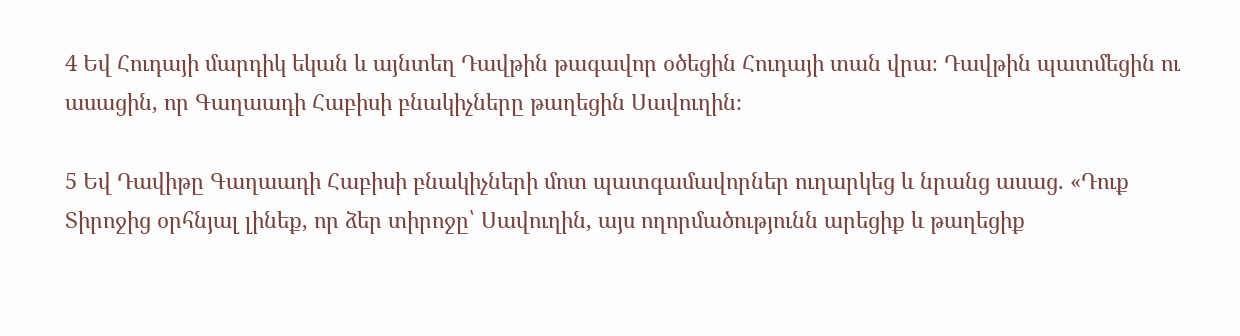4 Եվ Հուդայի մարդիկ եկան և այնտեղ Դավթին թագավոր օծեցին Հուդայի տան վրա։ Դավթին պատմեցին ու ասացին, որ Գաղաադի Հաբիսի բնակիչները թաղեցին Սավուղին։

5 Եվ Դավիթը Գաղաադի Հաբիսի բնակիչների մոտ պատգամավորներ ուղարկեց և նրանց ասաց. «Դուք Տիրոջից օրհնյալ լինեք, որ ձեր տիրոջը՝ Սավուղին, այս ողորմածությունն արեցիք և թաղեցիք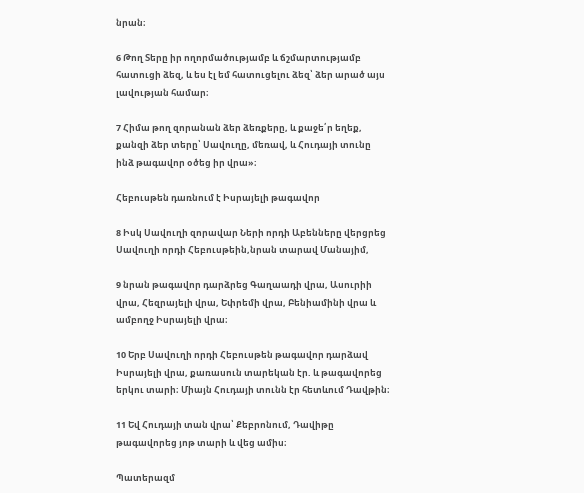նրան։

6 Թող Տերը իր ողորմածությամբ և ճշմարտությամբ հատուցի ձեզ, և ես էլ եմ հատուցելու ձեզ՝ ձեր արած այս լավության համար։

7 Հիմա թող զորանան ձեր ձեռքերը, և քաջե՛ր եղեք, քանզի ձեր տերը՝ Սավուղը, մեռավ, և Հուդայի տունը ինձ թագավոր օծեց իր վրա»։

Հեբուսթեն դառնում է Իսրայելի թագավոր

8 Իսկ Սավուղի զորավար Ների որդի Աբենները վերցրեց Սավուղի որդի Հեբուսթեին,նրան տարավ Մանայիմ,

9 նրան թագավոր դարձրեց Գաղաադի վրա, Ասուրիի վրա, Հեզրայելի վրա, Եփրեմի վրա, Բենիամինի վրա և ամբողջ Իսրայելի վրա։

10 Երբ Սավուղի որդի Հեբուսթեն թագավոր դարձավ Իսրայելի վրա, քառասուն տարեկան էր. և թագավորեց երկու տարի։ Միայն Հուդայի տունն էր հետևում Դավթին։

11 Եվ Հուդայի տան վրա՝ Քեբրոնում, Դավիթը թագավորեց յոթ տարի և վեց ամիս։

Պատերազմ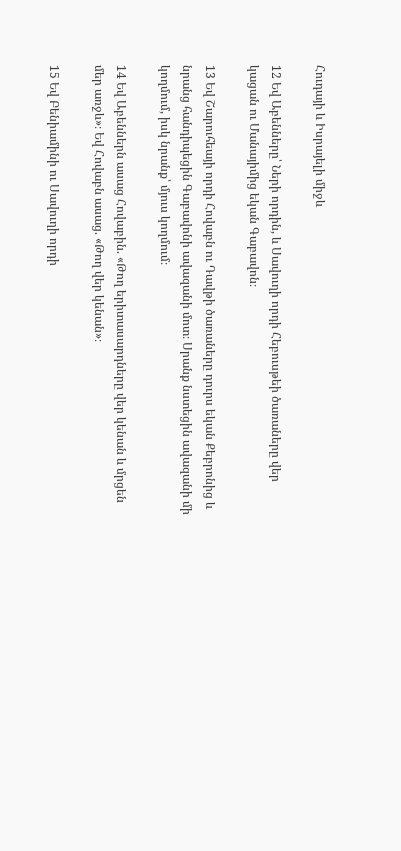Հուդայի և Իսրայելի միջև

12 Եվ Աբենները՝ Ների որդին, և Սավուղի որդի Հեբուսթեի ծառաները վեր կացան ու Մանայիմից եկան Գաբավոն։

13 Եվ Շարուհեայի որդի Հովաբն ու Դավթի ծառաները դուրս եկան Քեբրոնից և նրանց հանդիպեցին Գաբավոնի ավազանի մոտ։ Սրանք նստեցին ավազանի մի կողմում, իսկ նրանք՝ մյուս կողմում։

14 Եվ Աբեններն ասաց Հովաբին. «Թող երիտասարդները վեր կենան և մրցեն մեր առջև»։ Եվ Հովաբն ասաց. «Թող վեր կենան»։

15 Եվ Բենիամինի ու Սավուղի որդի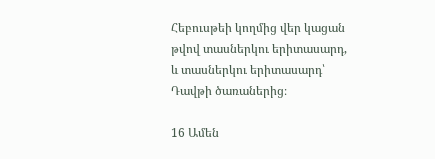Հեբուսթեի կողմից վեր կացան թվով տասներկու երիտասարդ, և տասներկու երիտասարդ՝ Դավթի ծառաներից։

16 Ամեն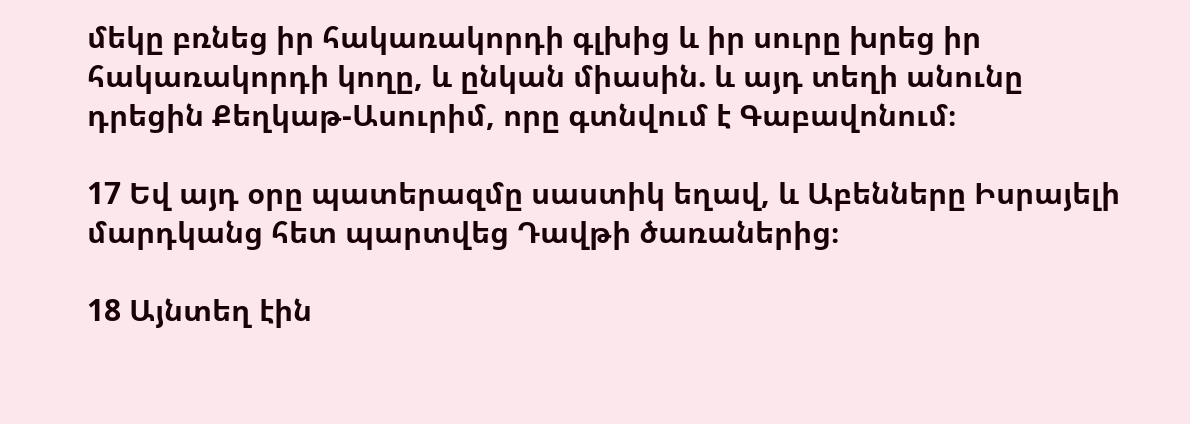մեկը բռնեց իր հակառակորդի գլխից և իր սուրը խրեց իր հակառակորդի կողը, և ընկան միասին. և այդ տեղի անունը դրեցին Քեղկաթ-Ասուրիմ, որը գտնվում է Գաբավոնում։

17 Եվ այդ օրը պատերազմը սաստիկ եղավ, և Աբենները Իսրայելի մարդկանց հետ պարտվեց Դավթի ծառաներից։

18 Այնտեղ էին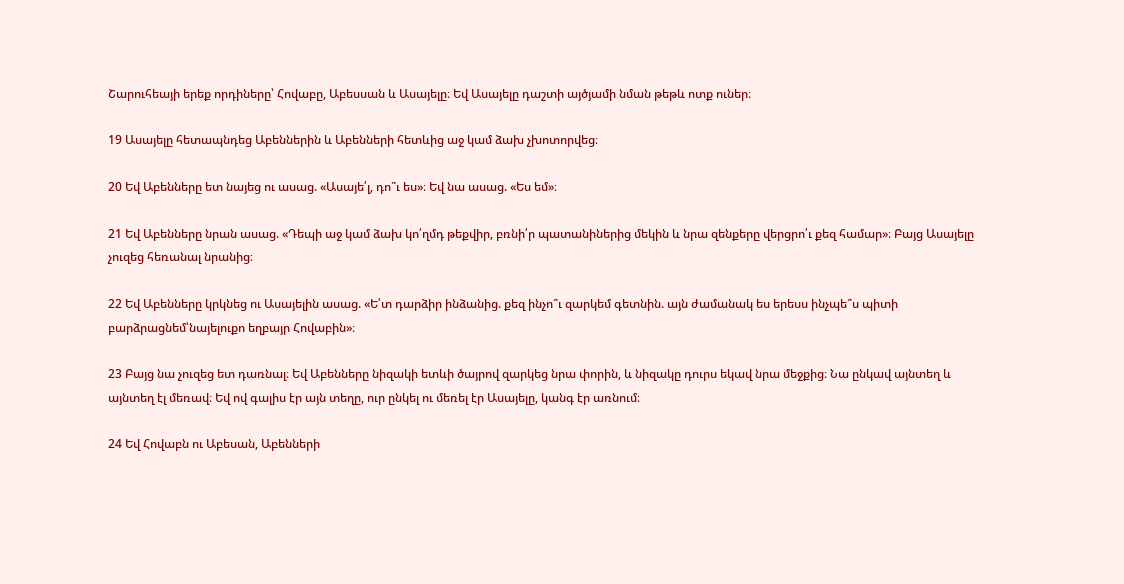Շարուհեայի երեք որդիները՝ Հովաբը, Աբեսսան և Ասայելը։ Եվ Ասայելը դաշտի այծյամի նման թեթև ոտք ուներ։

19 Ասայելը հետապնդեց Աբեններին և Աբենների հետևից աջ կամ ձախ չխոտորվեց։

20 Եվ Աբենները ետ նայեց ու ասաց. «Ասայե՛լ, դո՞ւ ես»։ Եվ նա ասաց. «Ես եմ»։

21 Եվ Աբենները նրան ասաց. «Դեպի աջ կամ ձախ կո՛ղմդ թեքվիր, բռնի՛ր պատանիներից մեկին և նրա զենքերը վերցրո՛ւ քեզ համար»։ Բայց Ասայելը չուզեց հեռանալ նրանից։

22 Եվ Աբենները կրկնեց ու Ասայելին ասաց. «Ե՛տ դարձիր ինձանից. քեզ ինչո՞ւ զարկեմ գետնին. այն ժամանակ ես երեսս ինչպե՞ս պիտի բարձրացնեմ՝նայելուքո եղբայր Հովաբին»։

23 Բայց նա չուզեց ետ դառնալ։ Եվ Աբենները նիզակի ետևի ծայրով զարկեց նրա փորին, և նիզակը դուրս եկավ նրա մեջքից։ Նա ընկավ այնտեղ և այնտեղ էլ մեռավ։ Եվ ով գալիս էր այն տեղը, ուր ընկել ու մեռել էր Ասայելը, կանգ էր առնում։

24 Եվ Հովաբն ու Աբեսան, Աբենների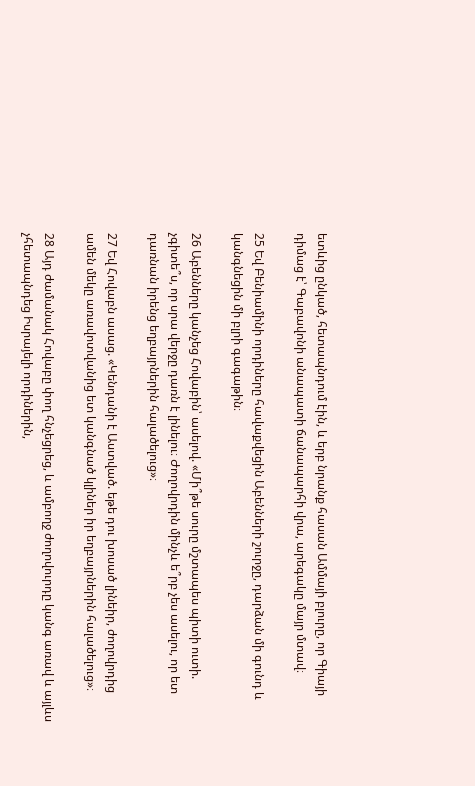ետևից ընկած, հետապնդում էին, և երբ նրանք հասան Ամմայի բլուրը, որ Գիայի դիմաց է՝ Գաբավոնի անապատի ճանապարհի վրա, արեգակը մայր մտավ։

25 Եվ Բենիամինի որդիները հավաքվեցին Աբենների շուրջը, դարձան մի գունդ և կանգնեցին մի բլրի գագաթին։

26 Աբենները կանչեց Հովաբին՝ ասելով. «Մի՞թե սուրը մշտապես պիտի ուտի. չգիտե՞ս, որ սրա վերջը դառն է լինելու։ Ժողովրդին մինչև ե՞րբ չես ասելու, որ ետ դառնան իրենց եղբայրներին հալածելուց»։

27 Եվ Հովաբն ասաց. «Կենդանի է Աստված. եթե դու խոսած լինեիր, ժողովրդից ամեն մեկը առավոտվանից ետ կանգնած կլիներ իր եղբայրներին հալածելուց»։

28 Այդ ժամանակ Հովաբը փող հնչեցրեց, և ամբողջ ժողովուրդը կանգ առավ և այլևս չհետապնդեց Իսրայելի որդիներին,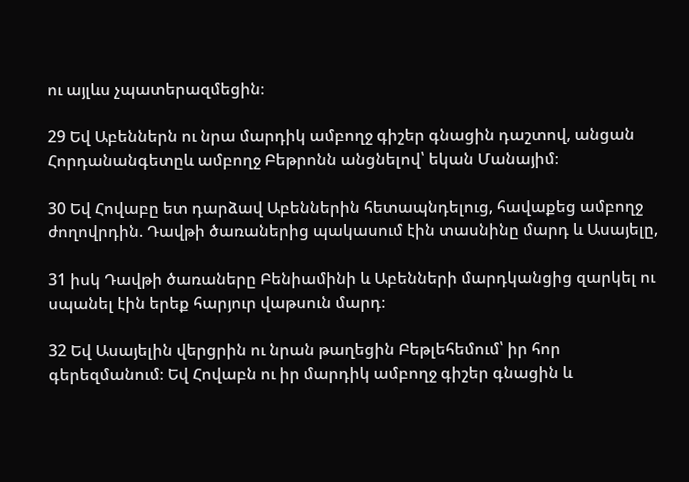ու այլևս չպատերազմեցին։

29 Եվ Աբեններն ու նրա մարդիկ ամբողջ գիշեր գնացին դաշտով, անցան Հորդանանգետըև ամբողջ Բեթրոնն անցնելով՝ եկան Մանայիմ։

30 Եվ Հովաբը ետ դարձավ Աբեններին հետապնդելուց, հավաքեց ամբողջ ժողովրդին. Դավթի ծառաներից պակասում էին տասնինը մարդ և Ասայելը,

31 իսկ Դավթի ծառաները Բենիամինի և Աբենների մարդկանցից զարկել ու սպանել էին երեք հարյուր վաթսուն մարդ։

32 Եվ Ասայելին վերցրին ու նրան թաղեցին Բեթլեհեմում՝ իր հոր գերեզմանում։ Եվ Հովաբն ու իր մարդիկ ամբողջ գիշեր գնացին և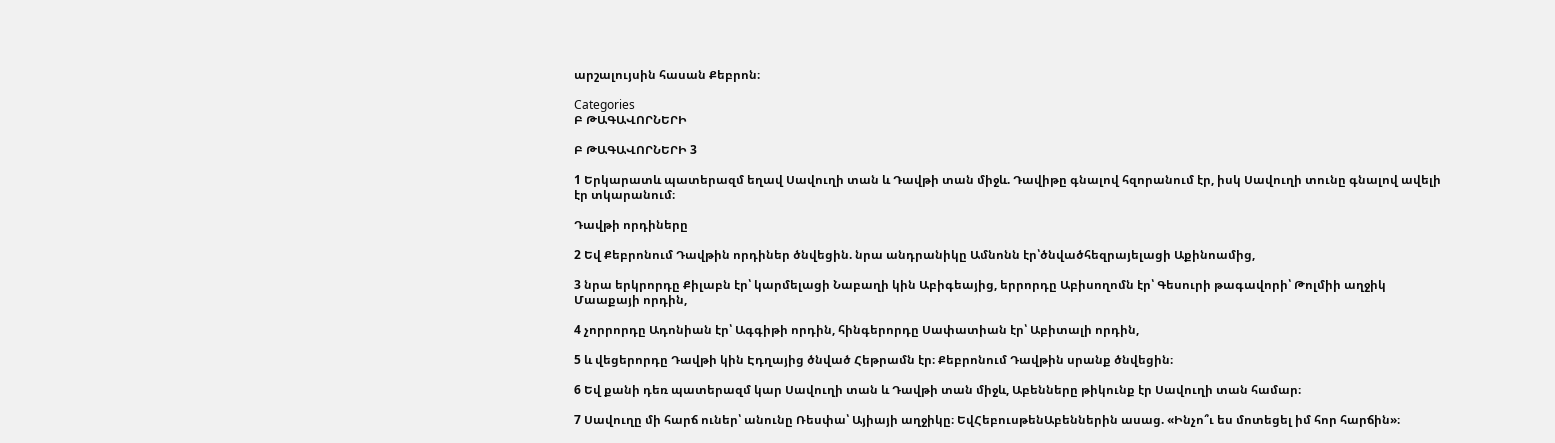արշալույսին հասան Քեբրոն։

Categories
Բ ԹԱԳԱՎՈՐՆԵՐԻ

Բ ԹԱԳԱՎՈՐՆԵՐԻ 3

1 Երկարատև պատերազմ եղավ Սավուղի տան և Դավթի տան միջև. Դավիթը գնալով հզորանում էր, իսկ Սավուղի տունը գնալով ավելի էր տկարանում։

Դավթի որդիները

2 Եվ Քեբրոնում Դավթին որդիներ ծնվեցին. նրա անդրանիկը Ամնոնն էր՝ծնվածհեզրայելացի Աքինոամից,

3 նրա երկրորդը Քիլաբն էր՝ կարմելացի Նաբաղի կին Աբիգեայից, երրորդը Աբիսողոմն էր՝ Գեսուրի թագավորի՝ Թոլմիի աղջիկ Մաաքայի որդին,

4 չորրորդը Ադոնիան էր՝ Ագգիթի որդին, հինգերորդը Սափատիան էր՝ Աբիտալի որդին,

5 և վեցերորդը Դավթի կին Էդղայից ծնված Հեթրամն էր։ Քեբրոնում Դավթին սրանք ծնվեցին։

6 Եվ քանի դեռ պատերազմ կար Սավուղի տան և Դավթի տան միջև, Աբենները թիկունք էր Սավուղի տան համար։

7 Սավուղը մի հարճ ուներ՝ անունը Ռեսփա՝ Այիայի աղջիկը։ ԵվՀեբուսթենԱբեններին ասաց. «Ինչո՞ւ ես մոտեցել իմ հոր հարճին»։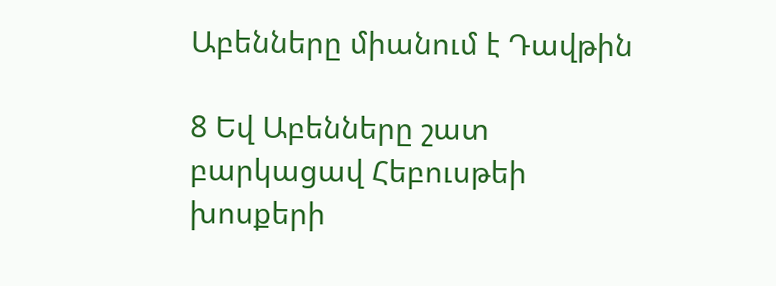Աբենները միանում է Դավթին

8 Եվ Աբենները շատ բարկացավ Հեբուսթեի խոսքերի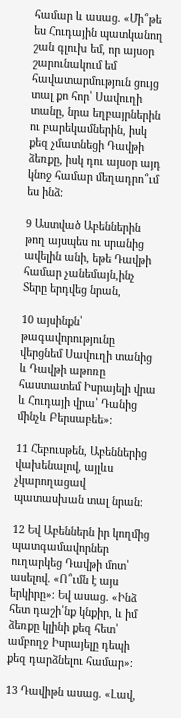համար և ասաց. «Մի՞թե ես Հուդային պատկանող շան գլուխ եմ, որ այսօր շարունակում եմ հավատարմություն ցույց տալ քո հոր՝ Սավուղի տանը, նրա եղբայրներին ու բարեկամներին, իսկ քեզ չմատնեցի Դավթի ձեռքը, իսկ դու այսօր այդ կնոջ համար մեղադրո՞ւմ ես ինձ։

9 Աստված Աբեններին թող այսպես ու սրանից ավելին անի, եթե Դավթի համար չանեմայն,ինչ Տերը երդվեց նրան,

10 այսինքն՝ թագավորությունը վերցնեմ Սավուղի տանից և Դավթի աթոռը հաստատեմ Իսրայելի վրա և Հուդայի վրա՝ Դանից մինչև Բերսաբեե»։

11 Հեբուսթեն, Աբեններից վախենալով, այլևս չկարողացավ պատասխան տալ նրան։

12 Եվ Աբեններն իր կողմից պատգամավորներ ուղարկեց Դավթի մոտ՝ ասելով. «Ո՞ւմն է այս երկիրը»։ Եվ ասաց. «Ինձ հետ դաշի՛նք կնքիր, և իմ ձեռքը կլինի քեզ հետ՝ ամբողջ Իսրայելը դեպի քեզ դարձնելու համար»։

13 Դավիթն ասաց. «Լավ,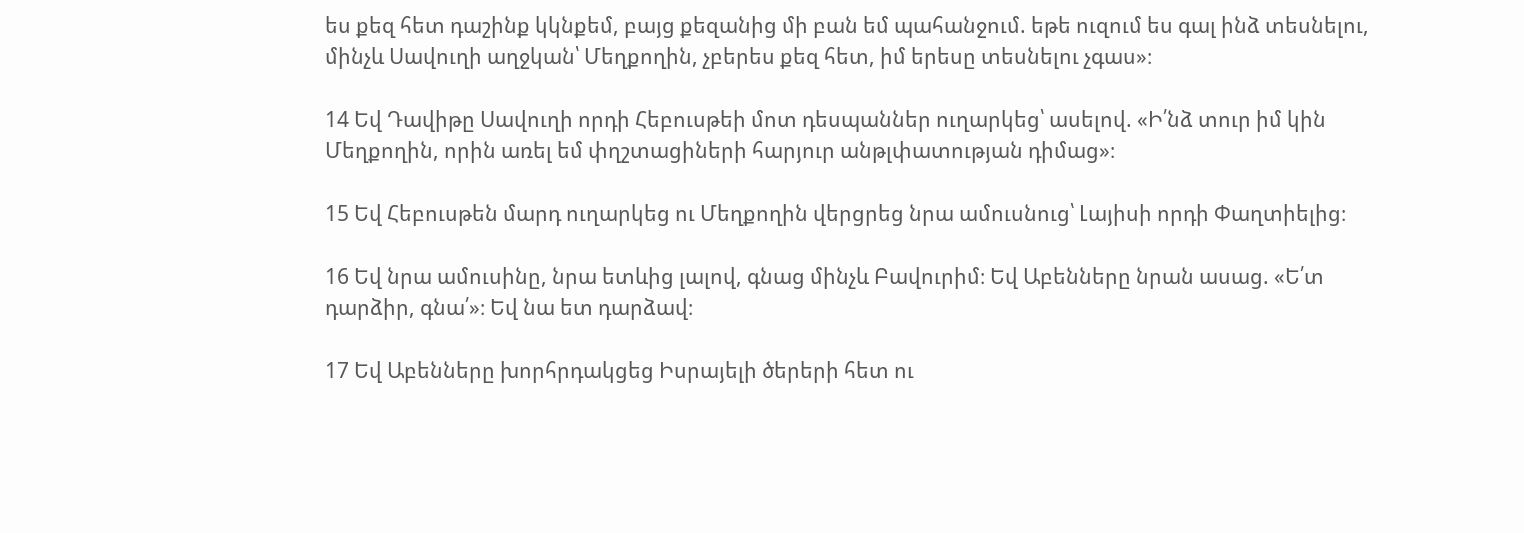ես քեզ հետ դաշինք կկնքեմ, բայց քեզանից մի բան եմ պահանջում. եթե ուզում ես գալ ինձ տեսնելու, մինչև Սավուղի աղջկան՝ Մեղքողին, չբերես քեզ հետ, իմ երեսը տեսնելու չգաս»։

14 Եվ Դավիթը Սավուղի որդի Հեբուսթեի մոտ դեսպաններ ուղարկեց՝ ասելով. «Ի՛նձ տուր իմ կին Մեղքողին, որին առել եմ փղշտացիների հարյուր անթլփատության դիմաց»։

15 Եվ Հեբուսթեն մարդ ուղարկեց ու Մեղքողին վերցրեց նրա ամուսնուց՝ Լայիսի որդի Փաղտիելից։

16 Եվ նրա ամուսինը, նրա ետևից լալով, գնաց մինչև Բավուրիմ։ Եվ Աբենները նրան ասաց. «Ե՛տ դարձիր, գնա՛»։ Եվ նա ետ դարձավ։

17 Եվ Աբենները խորհրդակցեց Իսրայելի ծերերի հետ ու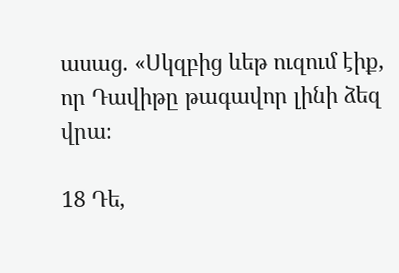ասաց. «Սկզբից ևեթ ուզում էիք, որ Դավիթը թագավոր լինի ձեզ վրա։

18 Դե,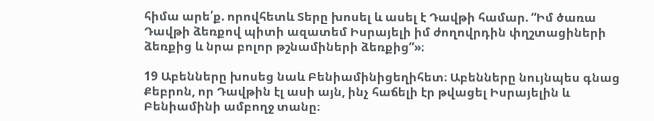հիմա արե՛ք. որովհետև Տերը խոսել և ասել է Դավթի համար. “Իմ ծառա Դավթի ձեռքով պիտի ազատեմ Իսրայելի իմ ժողովրդին փղշտացիների ձեռքից և նրա բոլոր թշնամիների ձեռքից”»։

19 Աբենները խոսեց նաև Բենիամինիցեղիհետ։ Աբենները նույնպես գնաց Քեբրոն, որ Դավթին էլ ասի այն, ինչ հաճելի էր թվացել Իսրայելին և Բենիամինի ամբողջ տանը։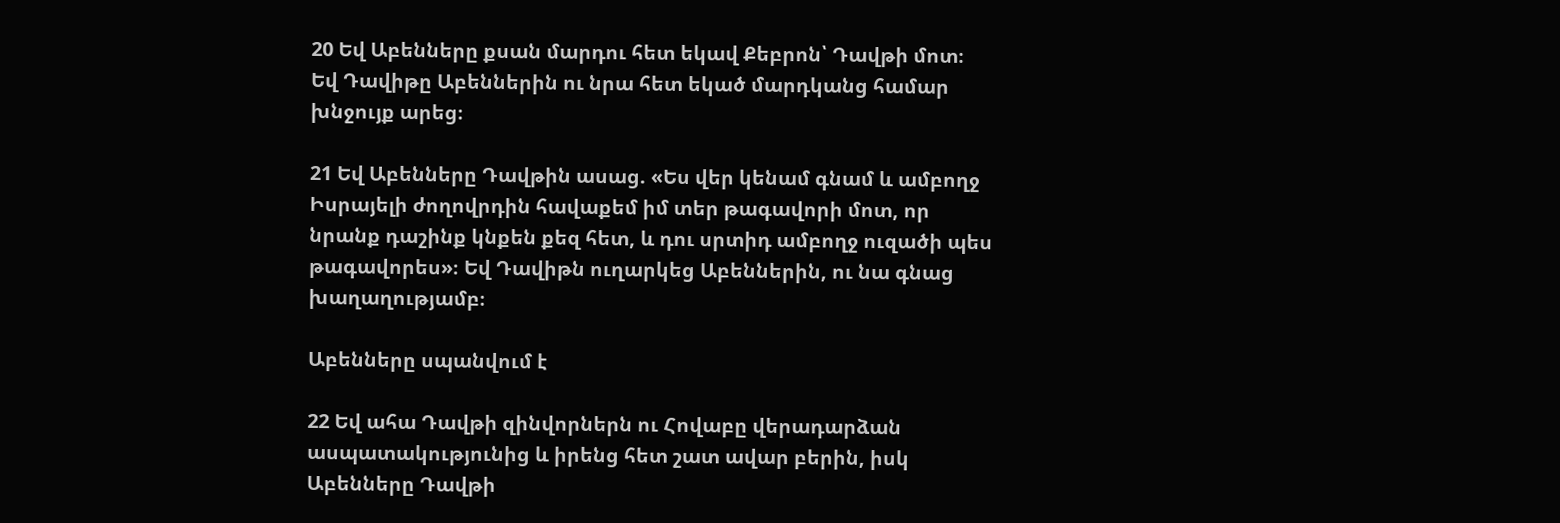20 Եվ Աբենները քսան մարդու հետ եկավ Քեբրոն՝ Դավթի մոտ։ Եվ Դավիթը Աբեններին ու նրա հետ եկած մարդկանց համար խնջույք արեց։

21 Եվ Աբենները Դավթին ասաց. «Ես վեր կենամ գնամ և ամբողջ Իսրայելի ժողովրդին հավաքեմ իմ տեր թագավորի մոտ, որ նրանք դաշինք կնքեն քեզ հետ, և դու սրտիդ ամբողջ ուզածի պես թագավորես»։ Եվ Դավիթն ուղարկեց Աբեններին, ու նա գնաց խաղաղությամբ։

Աբենները սպանվում է

22 Եվ ահա Դավթի զինվորներն ու Հովաբը վերադարձան ասպատակությունից և իրենց հետ շատ ավար բերին, իսկ Աբենները Դավթի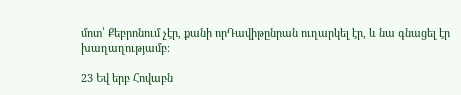մոտ՝ Քեբրոնում չէր, քանի որԴավիթընրան ուղարկել էր, և նա գնացել էր խաղաղությամբ։

23 Եվ երբ Հովաբն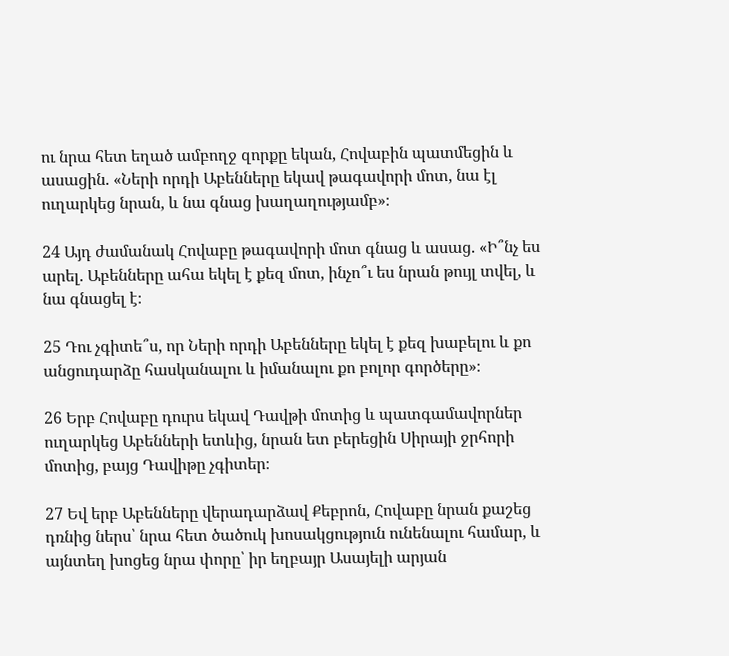ու նրա հետ եղած ամբողջ զորքը եկան, Հովաբին պատմեցին և ասացին. «Ների որդի Աբենները եկավ թագավորի մոտ, նա էլ ուղարկեց նրան, և նա գնաց խաղաղությամբ»։

24 Այդ ժամանակ Հովաբը թագավորի մոտ գնաց և ասաց. «Ի՞նչ ես արել. Աբենները ահա եկել է քեզ մոտ, ինչո՞ւ ես նրան թույլ տվել, և նա գնացել է։

25 Դու չգիտե՞ս, որ Ների որդի Աբենները եկել է քեզ խաբելու և քո անցուդարձը հասկանալու և իմանալու քո բոլոր գործերը»։

26 Երբ Հովաբը դուրս եկավ Դավթի մոտից և պատգամավորներ ուղարկեց Աբենների ետևից, նրան ետ բերեցին Սիրայի ջրհորի մոտից, բայց Դավիթը չգիտեր։

27 Եվ երբ Աբենները վերադարձավ Քեբրոն, Հովաբը նրան քաշեց դռնից ներս՝ նրա հետ ծածուկ խոսակցություն ունենալու համար, և այնտեղ խոցեց նրա փորը՝ իր եղբայր Ասայելի արյան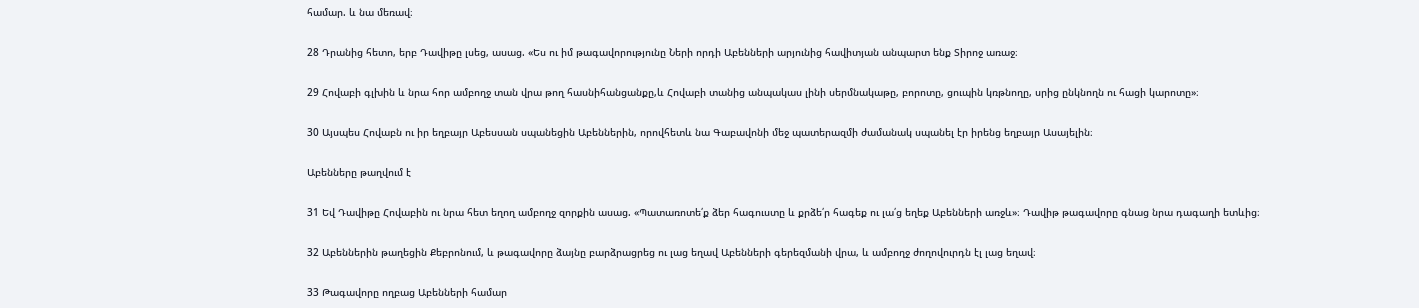համար. և նա մեռավ։

28 Դրանից հետո, երբ Դավիթը լսեց, ասաց. «Ես ու իմ թագավորությունը Ների որդի Աբենների արյունից հավիտյան անպարտ ենք Տիրոջ առաջ։

29 Հովաբի գլխին և նրա հոր ամբողջ տան վրա թող հասնիհանցանքը,և Հովաբի տանից անպակաս լինի սերմնակաթը, բորոտը, ցուպին կռթնողը, սրից ընկնողն ու հացի կարոտը»։

30 Այսպես Հովաբն ու իր եղբայր Աբեսսան սպանեցին Աբեններին, որովհետև նա Գաբավոնի մեջ պատերազմի ժամանակ սպանել էր իրենց եղբայր Ասայելին։

Աբենները թաղվում է

31 Եվ Դավիթը Հովաբին ու նրա հետ եղող ամբողջ զորքին ասաց. «Պատառոտե՛ք ձեր հագուստը և քրձե՛ր հագեք ու լա՛ց եղեք Աբենների առջև»։ Դավիթ թագավորը գնաց նրա դագաղի ետևից։

32 Աբեններին թաղեցին Քեբրոնում, և թագավորը ձայնը բարձրացրեց ու լաց եղավ Աբենների գերեզմանի վրա, և ամբողջ ժողովուրդն էլ լաց եղավ։

33 Թագավորը ողբաց Աբենների համար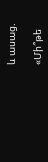և ասաց.

«Մի՞թե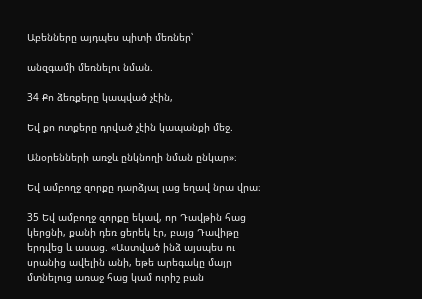Աբենները այդպես պիտի մեռներ՝

անզգամի մեռնելու նման.

34 Քո ձեռքերը կապված չէին,

Եվ քո ոտքերը դրված չէին կապանքի մեջ.

Անօրենների առջև ընկնողի նման ընկար»։

Եվ ամբողջ զորքը դարձյալ լաց եղավ նրա վրա։

35 Եվ ամբողջ զորքը եկավ, որ Դավթին հաց կերցնի, քանի դեռ ցերեկ էր, բայց Դավիթը երդվեց և ասաց. «Աստված ինձ այսպես ու սրանից ավելին անի, եթե արեգակը մայր մտնելուց առաջ հաց կամ ուրիշ բան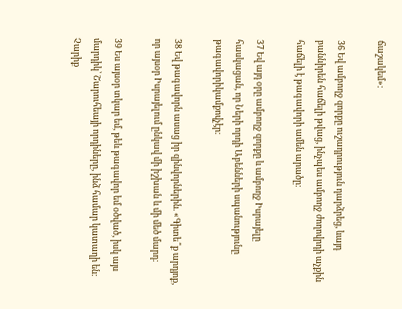ճաշակեմ»։

36 Եվ ամբողջ զորքը ուշադրություն դարձրեց, ևայդ բաննիրեն հաճելի թվաց, ինչպես ամբողջ ժողովրդի աչքին հաճելի է թագավորի ամեն արածը։

37 Եվ այդ օրը ամբողջ զորքը և ամբողջ Իսրայելը հասկացան, որ Ների որդի Աբենների սպանությունը թագավորիկամքովչէր։

38 Եվ թագավորն ասաց իր զինվորներին. «Գիտե՞ք արդյոք, որ այսօր Իսրայելում ընկավ մի իշխան և մի մեծ մարդ։

39 Ես այսօր տկար եմ, թեև թագավոր եմ օծված, իսկ այս մարդիկ՝ Շարուհեայի որդիները, ինձ համար կատաղի են։ Չարիք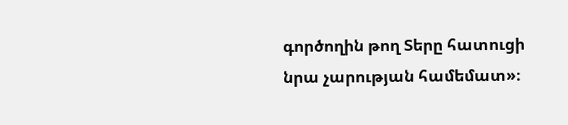գործողին թող Տերը հատուցի նրա չարության համեմատ»։